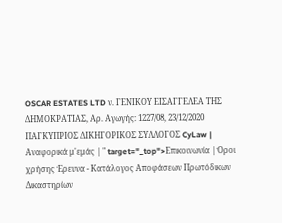OSCAR ESTATES LTD ν. ΓΕΝΙΚΟΥ ΕΙΣΑΓΓΕΛΕΑ ΤΗΣ ΔΗΜΟΚΡΑΤΙΑΣ, Αρ. Αγωγής: 1227/08, 23/12/2020 ΠΑΓΚΥΠΡΙΟΣ ΔΙΚΗΓΟΡΙΚΟΣ ΣΥΛΛΟΓΟΣ CyLaw | Αναφορικά μ'εμάς | " target="_top">Επικοινωνία | Όροι χρήσης Έρευνα - Κατάλογος Αποφάσεων Πρωτόδικων Δικαστηρίων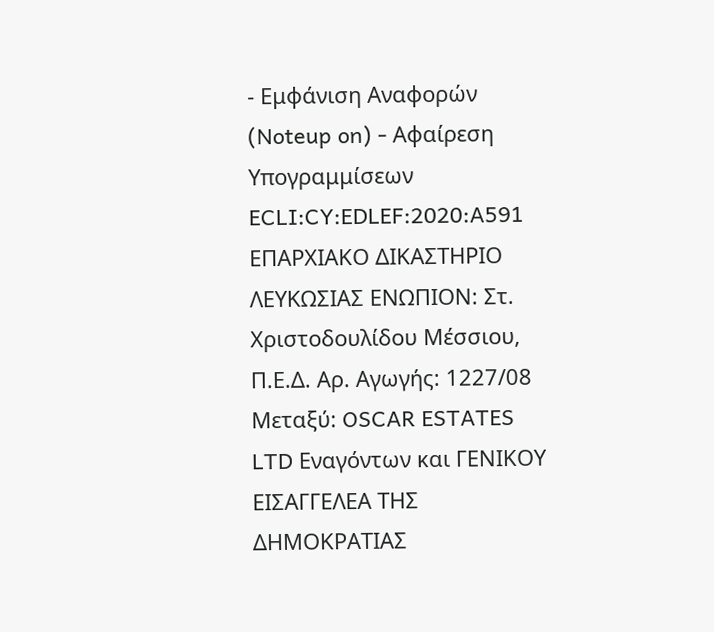- Εμφάνιση Αναφορών (Noteup on) - Αφαίρεση Υπογραμμίσεων ECLI:CY:EDLEF:2020:A591 ΕΠΑΡΧΙΑΚΟ ΔΙΚΑΣΤΗΡΙΟ ΛΕΥΚΩΣΙΑΣ ΕΝΩΠΙΟΝ: Στ. Χριστοδουλίδου Μέσσιου, Π.Ε.Δ. Αρ. Αγωγής: 1227/08 Μεταξύ: OSCAR ESTATES LTD Εναγόντων και ΓΕΝΙΚΟΥ ΕΙΣΑΓΓΕΛΕΑ ΤΗΣ ΔΗΜΟΚΡΑΤΙΑΣ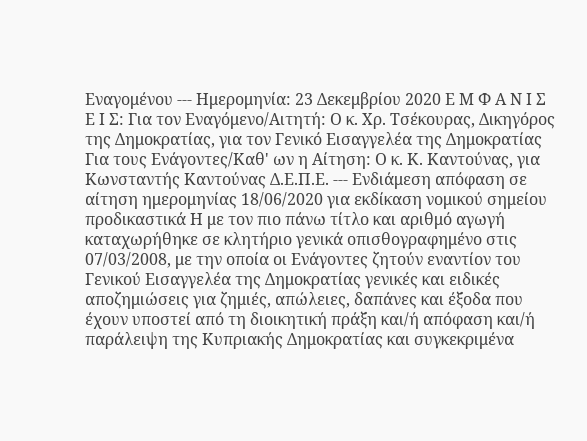Εναγομένου --- Ημερομηνία: 23 Δεκεμβρίου 2020 Ε Μ Φ Α Ν Ι Σ Ε Ι Σ: Για τον Εναγόμενο/Αιτητή: Ο κ. Χρ. Τσέκουρας, Δικηγόρος της Δημοκρατίας, για τον Γενικό Εισαγγελέα της Δημοκρατίας Για τους Ενάγοντες/Καθ' ων η Αίτηση: Ο κ. Κ. Καντούνας, για Κωνσταντής Καντούνας Δ.Ε.Π.Ε. --- Ενδιάμεση απόφαση σε αίτηση ημερομηνίας 18/06/2020 για εκδίκαση νομικού σημείου προδικαστικά Η με τον πιο πάνω τίτλο και αριθμό αγωγή καταχωρήθηκε σε κλητήριο γενικά οπισθογραφημένο στις 07/03/2008, με την οποία οι Ενάγοντες ζητούν εναντίον του Γενικού Εισαγγελέα της Δημοκρατίας γενικές και ειδικές αποζημιώσεις για ζημιές, απώλειες, δαπάνες και έξοδα που έχουν υποστεί από τη διοικητική πράξη και/ή απόφαση και/ή παράλειψη της Κυπριακής Δημοκρατίας και συγκεκριμένα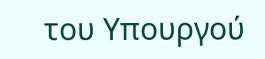του Υπουργού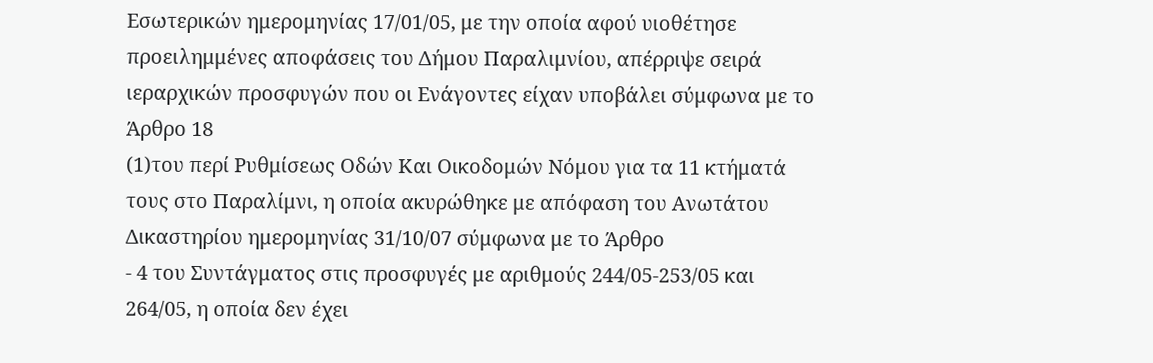Εσωτερικών ημερομηνίας 17/01/05, με την οποία αφού υιοθέτησε προειλημμένες αποφάσεις του Δήμου Παραλιμνίου, απέρριψε σειρά ιεραρχικών προσφυγών που οι Ενάγοντες είχαν υποβάλει σύμφωνα με το Άρθρο 18
(1)του περί Ρυθμίσεως Οδών Και Οικοδομών Νόμου για τα 11 κτήματά τους στο Παραλίμνι, η οποία ακυρώθηκε με απόφαση του Ανωτάτου Δικαστηρίου ημερομηνίας 31/10/07 σύμφωνα με το Άρθρο
- 4 του Συντάγματος στις προσφυγές με αριθμούς 244/05-253/05 και 264/05, η οποία δεν έχει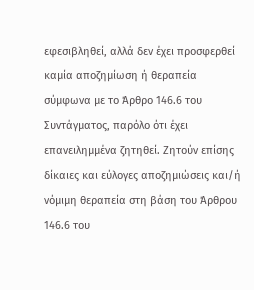εφεσιβληθεί, αλλά δεν έχει προσφερθεί καμία αποζημίωση ή θεραπεία σύμφωνα με το Άρθρο 146.6 του Συντάγματος, παρόλο ότι έχει επανειλημμένα ζητηθεί. Ζητούν επίσης δίκαιες και εύλογες αποζημιώσεις και/ή νόμιμη θεραπεία στη βάση του Άρθρου 146.6 του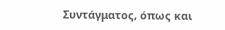Συντάγματος, όπως και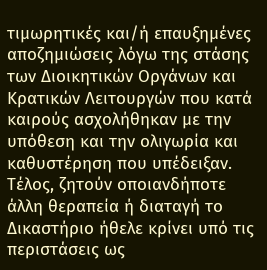τιμωρητικές και/ή επαυξημένες αποζημιώσεις λόγω της στάσης των Διοικητικών Οργάνων και Κρατικών Λειτουργών που κατά καιρούς ασχολήθηκαν με την υπόθεση και την ολιγωρία και καθυστέρηση που υπέδειξαν. Τέλος, ζητούν οποιανδήποτε άλλη θεραπεία ή διαταγή το Δικαστήριο ήθελε κρίνει υπό τις περιστάσεις ως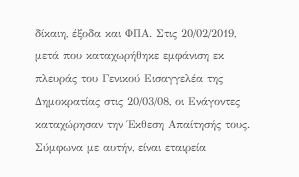δίκαιη, έξοδα και ΦΠΑ. Στις 20/02/2019, μετά που καταχωρήθηκε εμφάνιση εκ πλευράς του Γενικού Εισαγγελέα της Δημοκρατίας στις 20/03/08, οι Ενάγοντες καταχώρησαν την Έκθεση Απαίτησής τους. Σύμφωνα με αυτήν, είναι εταιρεία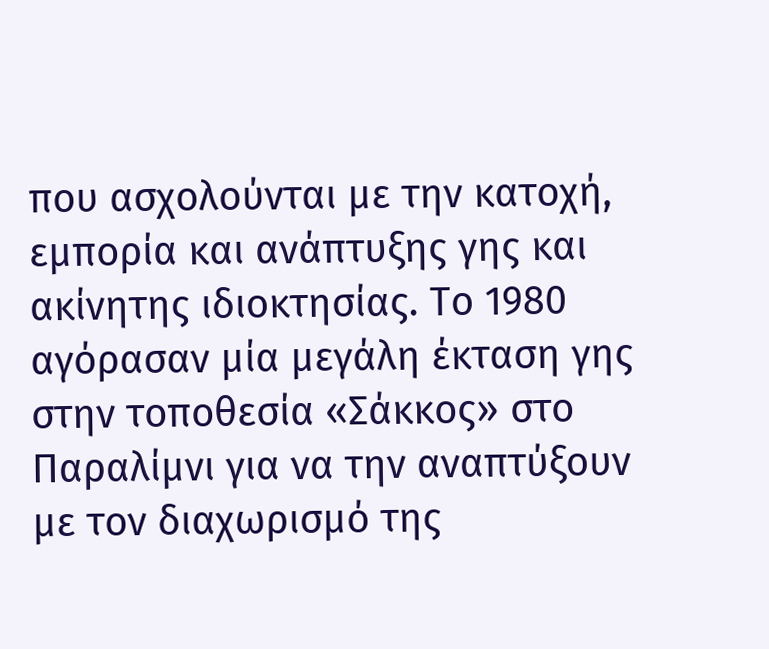που ασχολούνται με την κατοχή, εμπορία και ανάπτυξης γης και ακίνητης ιδιοκτησίας. Το 1980 αγόρασαν μία μεγάλη έκταση γης στην τοποθεσία «Σάκκος» στο Παραλίμνι για να την αναπτύξουν με τον διαχωρισμό της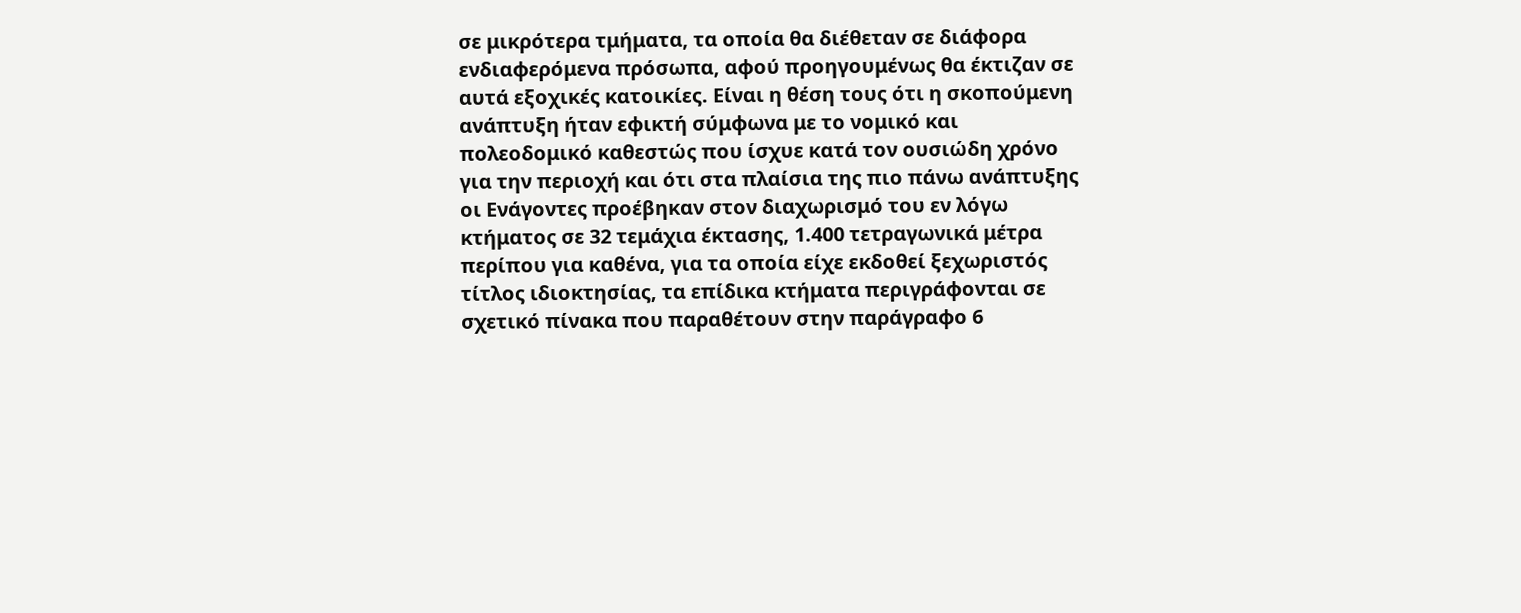σε μικρότερα τμήματα, τα οποία θα διέθεταν σε διάφορα ενδιαφερόμενα πρόσωπα, αφού προηγουμένως θα έκτιζαν σε αυτά εξοχικές κατοικίες. Είναι η θέση τους ότι η σκοπούμενη ανάπτυξη ήταν εφικτή σύμφωνα με το νομικό και πολεοδομικό καθεστώς που ίσχυε κατά τον ουσιώδη χρόνο για την περιοχή και ότι στα πλαίσια της πιο πάνω ανάπτυξης οι Ενάγοντες προέβηκαν στον διαχωρισμό του εν λόγω κτήματος σε 32 τεμάχια έκτασης, 1.400 τετραγωνικά μέτρα περίπου για καθένα, για τα οποία είχε εκδοθεί ξεχωριστός τίτλος ιδιοκτησίας, τα επίδικα κτήματα περιγράφονται σε σχετικό πίνακα που παραθέτουν στην παράγραφο 6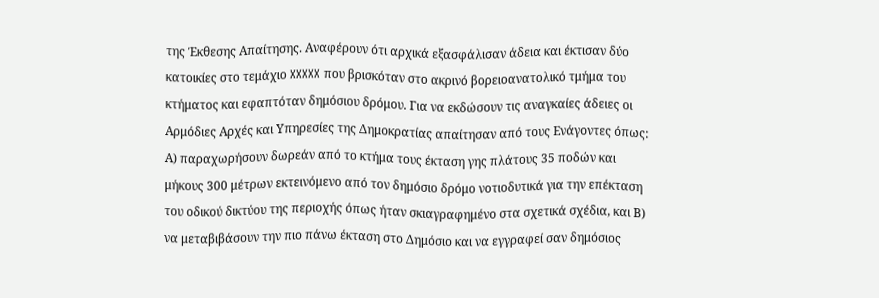της Έκθεσης Απαίτησης. Αναφέρουν ότι αρχικά εξασφάλισαν άδεια και έκτισαν δύο κατοικίες στο τεμάχιο XXXXX που βρισκόταν στο ακρινό βορειοανατολικό τμήμα του κτήματος και εφαπτόταν δημόσιου δρόμου. Για να εκδώσουν τις αναγκαίες άδειες οι Αρμόδιες Αρχές και Υπηρεσίες της Δημοκρατίας απαίτησαν από τους Ενάγοντες όπως: Α) παραχωρήσουν δωρεάν από το κτήμα τους έκταση γης πλάτους 35 ποδών και μήκους 300 μέτρων εκτεινόμενο από τον δημόσιο δρόμο νοτιοδυτικά για την επέκταση του οδικού δικτύου της περιοχής όπως ήταν σκιαγραφημένο στα σχετικά σχέδια, και Β) να μεταβιβάσουν την πιο πάνω έκταση στο Δημόσιο και να εγγραφεί σαν δημόσιος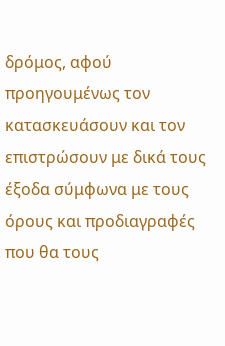δρόμος, αφού προηγουμένως τον κατασκευάσουν και τον επιστρώσουν με δικά τους έξοδα σύμφωνα με τους όρους και προδιαγραφές που θα τους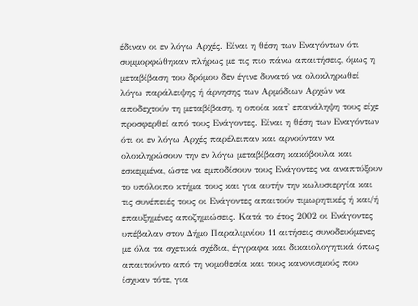έδιναν οι εν λόγω Αρχές. Είναι η θέση των Εναγόντων ότι συμμορφώθηκαν πλήρως με τις πιο πάνω απαιτήσεις, όμως η μεταβίβαση του δρόμου δεν έγινε δυνατό να ολοκληρωθεί λόγω παράλειψης ή άρνησης των Αρμόδιων Αρχών να αποδεχτούν τη μεταβίβαση, η οποία κατ' επανάληψη τους είχε προσφερθεί από τους Ενάγοντες. Είναι η θέση των Εναγόντων ότι οι εν λόγω Αρχές παρέλειπαν και αρνούνταν να ολοκληρώσουν την εν λόγω μεταβίβαση κακόβουλα και εσκεμμένα, ώστε να εμποδίσουν τους Ενάγοντες να αναπτύξουν το υπόλοιπο κτήμα τους και για αυτήν την κωλυσιεργία και τις συνέπειές τους οι Ενάγοντες απαιτούν τιμωρητικές ή και/ή επαυξημένες αποζημιώσεις. Κατά το έτος 2002 οι Ενάγοντες υπέβαλαν στον Δήμο Παραλιμνίου 11 αιτήσεις συνοδευόμενες με όλα τα σχετικά σχέδια, έγγραφα και δικαιολογητικά όπως απαιτούντο από τη νομοθεσία και τους κανονισμούς που ίσχυαν τότε, για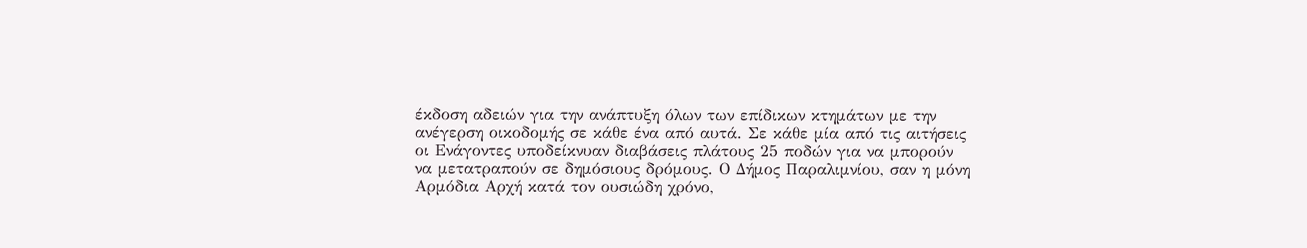έκδοση αδειών για την ανάπτυξη όλων των επίδικων κτημάτων με την ανέγερση οικοδομής σε κάθε ένα από αυτά. Σε κάθε μία από τις αιτήσεις οι Ενάγοντες υποδείκνυαν διαβάσεις πλάτους 25 ποδών για να μπορούν να μετατραπούν σε δημόσιους δρόμους. Ο Δήμος Παραλιμνίου, σαν η μόνη Αρμόδια Αρχή κατά τον ουσιώδη χρόνο,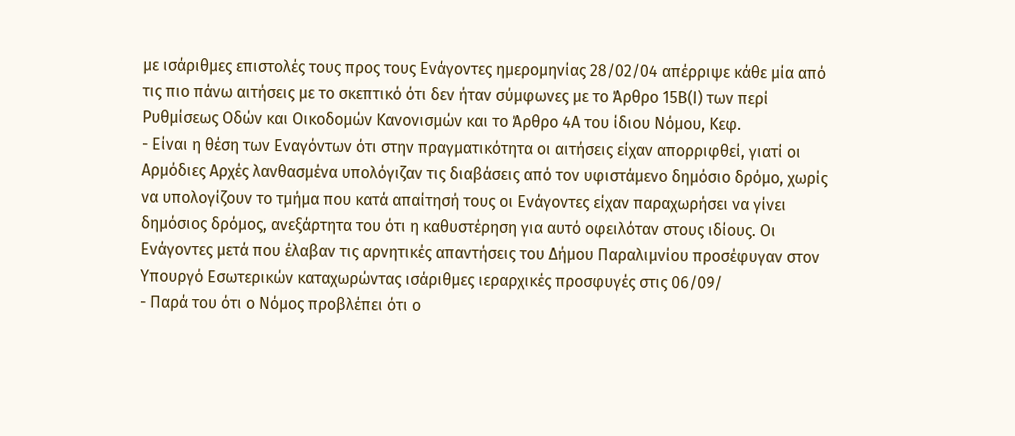με ισάριθμες επιστολές τους προς τους Ενάγοντες ημερομηνίας 28/02/04 απέρριψε κάθε μία από τις πιο πάνω αιτήσεις με το σκεπτικό ότι δεν ήταν σύμφωνες με το Άρθρο 15Β(Ι) των περί Ρυθμίσεως Οδών και Οικοδομών Κανονισμών και το Άρθρο 4Α του ίδιου Νόμου, Κεφ.
- Είναι η θέση των Εναγόντων ότι στην πραγματικότητα οι αιτήσεις είχαν απορριφθεί, γιατί οι Αρμόδιες Αρχές λανθασμένα υπολόγιζαν τις διαβάσεις από τον υφιστάμενο δημόσιο δρόμο, χωρίς να υπολογίζουν το τμήμα που κατά απαίτησή τους οι Ενάγοντες είχαν παραχωρήσει να γίνει δημόσιος δρόμος, ανεξάρτητα του ότι η καθυστέρηση για αυτό οφειλόταν στους ιδίους. Οι Ενάγοντες μετά που έλαβαν τις αρνητικές απαντήσεις του Δήμου Παραλιμνίου προσέφυγαν στον Υπουργό Εσωτερικών καταχωρώντας ισάριθμες ιεραρχικές προσφυγές στις 06/09/
- Παρά του ότι ο Νόμος προβλέπει ότι ο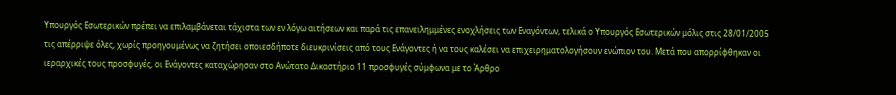Υπουργός Εσωτερικών πρέπει να επιλαμβάνεται τάχιστα των εν λόγω αιτήσεων και παρά τις επανειλημμένες ενοχλήσεις των Εναγόντων, τελικά ο Υπουργός Εσωτερικών μόλις στις 28/01/2005 τις απέρριψε όλες, χωρίς προηγουμένως να ζητήσει οποιεσδήποτε διευκρινίσεις από τους Ενάγοντες ή να τους καλέσει να επιχειρηματολογήσουν ενώπιον του. Μετά που απορρίφθηκαν οι ιεραρχικές τους προσφυγές, οι Ενάγοντες καταχώρησαν στο Ανώτατο Δικαστήριο 11 προσφυγές σύμφωνα με το Άρθρο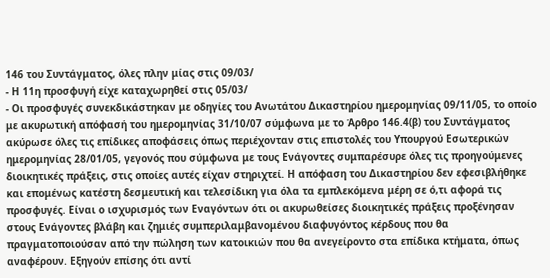146 του Συντάγματος, όλες πλην μίας στις 09/03/
- Η 11η προσφυγή είχε καταχωρηθεί στις 05/03/
- Οι προσφυγές συνεκδικάστηκαν με οδηγίες του Ανωτάτου Δικαστηρίου ημερομηνίας 09/11/05, το οποίο με ακυρωτική απόφασή του ημερομηνίας 31/10/07 σύμφωνα με το Άρθρο 146.4(β) του Συντάγματος ακύρωσε όλες τις επίδικες αποφάσεις όπως περιέχονταν στις επιστολές του Υπουργού Εσωτερικών ημερομηνίας 28/01/05, γεγονός που σύμφωνα με τους Ενάγοντες συμπαρέσυρε όλες τις προηγούμενες διοικητικές πράξεις, στις οποίες αυτές είχαν στηριχτεί. Η απόφαση του Δικαστηρίου δεν εφεσιβλήθηκε και επομένως κατέστη δεσμευτική και τελεσίδικη για όλα τα εμπλεκόμενα μέρη σε ό,τι αφορά τις προσφυγές. Είναι ο ισχυρισμός των Εναγόντων ότι οι ακυρωθείσες διοικητικές πράξεις προξένησαν στους Ενάγοντες βλάβη και ζημιές συμπεριλαμβανομένου διαφυγόντος κέρδους που θα πραγματοποιούσαν από την πώληση των κατοικιών που θα ανεγείροντο στα επίδικα κτήματα, όπως αναφέρουν. Εξηγούν επίσης ότι αντί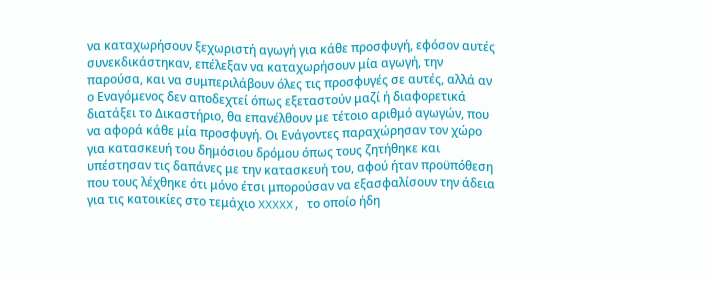να καταχωρήσουν ξεχωριστή αγωγή για κάθε προσφυγή, εφόσον αυτές συνεκδικάστηκαν, επέλεξαν να καταχωρήσουν μία αγωγή, την παρούσα, και να συμπεριλάβουν όλες τις προσφυγές σε αυτές, αλλά αν ο Εναγόμενος δεν αποδεχτεί όπως εξεταστούν μαζί ή διαφορετικά διατάξει το Δικαστήριο, θα επανέλθουν με τέτοιο αριθμό αγωγών, που να αφορά κάθε μία προσφυγή. Οι Ενάγοντες παραχώρησαν τον χώρο για κατασκευή του δημόσιου δρόμου όπως τους ζητήθηκε και υπέστησαν τις δαπάνες με την κατασκευή του, αφού ήταν προϋπόθεση που τους λέχθηκε ότι μόνο έτσι μπορούσαν να εξασφαλίσουν την άδεια για τις κατοικίες στο τεμάχιο XXXXX, το οποίο ήδη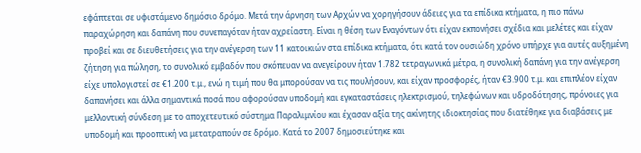εφάπτεται σε υφιστάμενο δημόσιο δρόμο. Μετά την άρνηση των Αρχών να χορηγήσουν άδειες για τα επίδικα κτήματα, η πιο πάνω παραχώρηση και δαπάνη που συνεπαγόταν ήταν αχρείαστη. Είναι η θέση των Εναγόντων ότι είχαν εκπονήσει σχέδια και μελέτες και είχαν προβεί και σε διευθετήσεις για την ανέγερση των 11 κατοικιών στα επίδικα κτήματα, ότι κατά τον ουσιώδη χρόνο υπήρχε για αυτές αυξημένη ζήτηση για πώληση, το συνολικό εμβαδόν που σκόπευαν να ανεγείρουν ήταν 1.782 τετραγωνικά μέτρα, η συνολική δαπάνη για την ανέγερση είχε υπολογιστεί σε €1.200 τ.μ., ενώ η τιμή που θα μπορούσαν να τις πουλήσουν, και είχαν προσφορές, ήταν €3.900 τ.μ. και επιπλέον είχαν δαπανήσει και άλλα σημαντικά ποσά που αφορούσαν υποδομή και εγκαταστάσεις ηλεκτρισμού, τηλεφώνων και υδροδότησης, πρόνοιες για μελλοντική σύνδεση με το αποχετευτικό σύστημα Παραλιμνίου και έχασαν αξία της ακίνητης ιδιοκτησίας που διατέθηκε για διαβάσεις με υποδομή και προοπτική να μετατραπούν σε δρόμο. Κατά το 2007 δημοσιεύτηκε και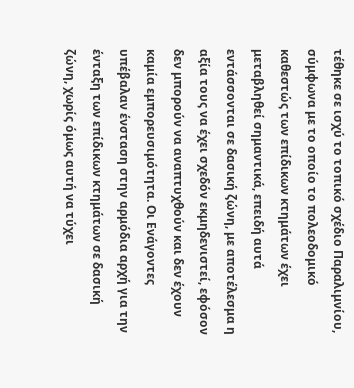τέθηκε σε ισχύ το τοπικό σχέδιο Παραλιμνίου, σύμφωνα με το οποίο το πολεοδομικό καθεστώς των επίδικων κτημάτων έχει μεταβληθεί σημαντικά, επειδή αυτά εντάσσονται σε δασική ζώνη, με αποτέλεσμα η αξία τους να έχει σχεδόν εκμηδενιστεί, εφόσον δεν μπορούν να αναπτυχθούν και δεν έχουν καμία εμπορευσιμότητα. Οι Ενάγοντες υπέβαλαν ένσταση στην αρμόδια αρχή για την ένταξη των επίδικων κτημάτων σε δασική ζώνη, χωρίς όμως αυτή να τύχει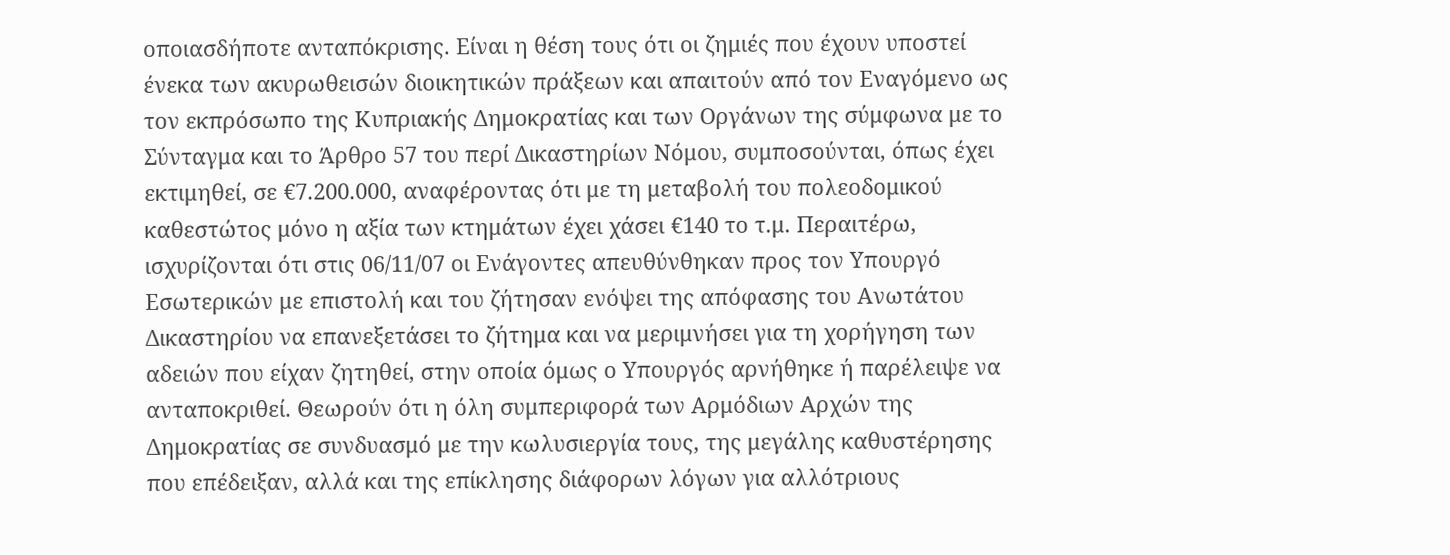οποιασδήποτε ανταπόκρισης. Είναι η θέση τους ότι οι ζημιές που έχουν υποστεί ένεκα των ακυρωθεισών διοικητικών πράξεων και απαιτούν από τον Εναγόμενο ως τον εκπρόσωπο της Κυπριακής Δημοκρατίας και των Οργάνων της σύμφωνα με το Σύνταγμα και το Άρθρο 57 του περί Δικαστηρίων Νόμου, συμποσούνται, όπως έχει εκτιμηθεί, σε €7.200.000, αναφέροντας ότι με τη μεταβολή του πολεοδομικού καθεστώτος μόνο η αξία των κτημάτων έχει χάσει €140 το τ.μ. Περαιτέρω, ισχυρίζονται ότι στις 06/11/07 οι Ενάγοντες απευθύνθηκαν προς τον Υπουργό Εσωτερικών με επιστολή και του ζήτησαν ενόψει της απόφασης του Ανωτάτου Δικαστηρίου να επανεξετάσει το ζήτημα και να μεριμνήσει για τη χορήγηση των αδειών που είχαν ζητηθεί, στην οποία όμως ο Υπουργός αρνήθηκε ή παρέλειψε να ανταποκριθεί. Θεωρούν ότι η όλη συμπεριφορά των Αρμόδιων Αρχών της Δημοκρατίας σε συνδυασμό με την κωλυσιεργία τους, της μεγάλης καθυστέρησης που επέδειξαν, αλλά και της επίκλησης διάφορων λόγων για αλλότριους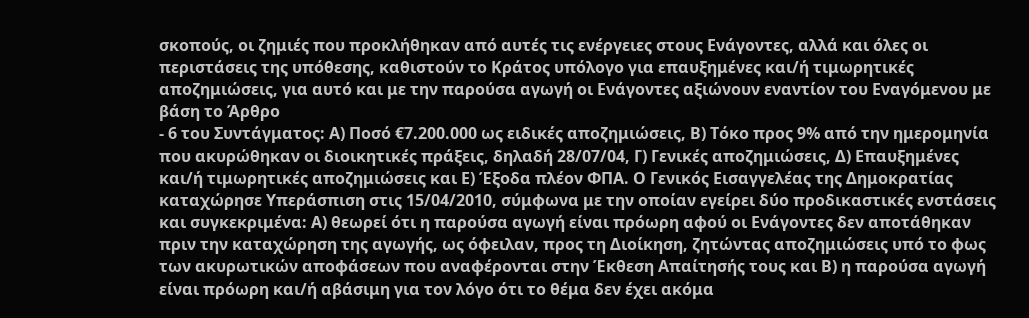σκοπούς, οι ζημιές που προκλήθηκαν από αυτές τις ενέργειες στους Ενάγοντες, αλλά και όλες οι περιστάσεις της υπόθεσης, καθιστούν το Κράτος υπόλογο για επαυξημένες και/ή τιμωρητικές αποζημιώσεις, για αυτό και με την παρούσα αγωγή οι Ενάγοντες αξιώνουν εναντίον του Εναγόμενου με βάση το Άρθρο
- 6 του Συντάγματος: Α) Ποσό €7.200.000 ως ειδικές αποζημιώσεις, Β) Τόκο προς 9% από την ημερομηνία που ακυρώθηκαν οι διοικητικές πράξεις, δηλαδή 28/07/04, Γ) Γενικές αποζημιώσεις, Δ) Επαυξημένες και/ή τιμωρητικές αποζημιώσεις και Ε) Έξοδα πλέον ΦΠΑ. Ο Γενικός Εισαγγελέας της Δημοκρατίας καταχώρησε Υπεράσπιση στις 15/04/2010, σύμφωνα με την οποίαν εγείρει δύο προδικαστικές ενστάσεις και συγκεκριμένα: Α) θεωρεί ότι η παρούσα αγωγή είναι πρόωρη αφού οι Ενάγοντες δεν αποτάθηκαν πριν την καταχώρηση της αγωγής, ως όφειλαν, προς τη Διοίκηση, ζητώντας αποζημιώσεις υπό το φως των ακυρωτικών αποφάσεων που αναφέρονται στην Έκθεση Απαίτησής τους και Β) η παρούσα αγωγή είναι πρόωρη και/ή αβάσιμη για τον λόγο ότι το θέμα δεν έχει ακόμα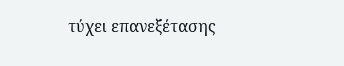τύχει επανεξέτασης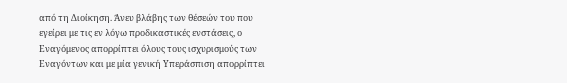από τη Διοίκηση. Άνευ βλάβης των θέσεών του που εγείρει με τις εν λόγω προδικαστικές ενστάσεις, ο Eναγόμενος απορρίπτει όλους τους ισχυρισμούς των Εναγόντων και με μία γενική Υπεράσπιση απορρίπτει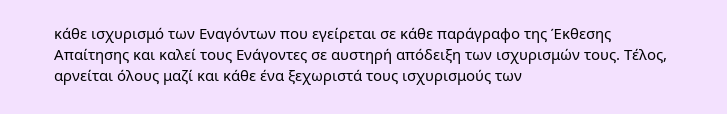κάθε ισχυρισμό των Εναγόντων που εγείρεται σε κάθε παράγραφο της Έκθεσης Απαίτησης και καλεί τους Ενάγοντες σε αυστηρή απόδειξη των ισχυρισμών τους. Τέλος, αρνείται όλους μαζί και κάθε ένα ξεχωριστά τους ισχυρισμούς των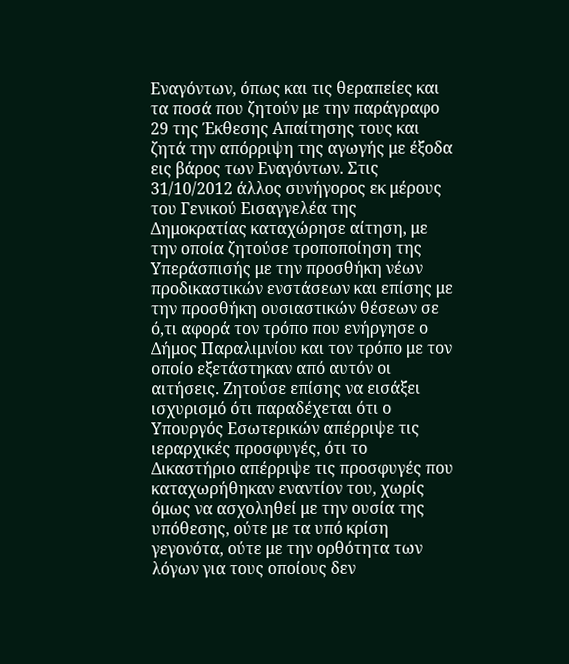Εναγόντων, όπως και τις θεραπείες και τα ποσά που ζητούν με την παράγραφο 29 της Έκθεσης Απαίτησης τους και ζητά την απόρριψη της αγωγής με έξοδα εις βάρος των Εναγόντων. Στις 31/10/2012 άλλος συνήγορος εκ μέρους του Γενικού Εισαγγελέα της Δημοκρατίας καταχώρησε αίτηση, με την οποία ζητούσε τροποποίηση της Υπεράσπισής με την προσθήκη νέων προδικαστικών ενστάσεων και επίσης με την προσθήκη ουσιαστικών θέσεων σε ό,τι αφορά τον τρόπο που ενήργησε ο Δήμος Παραλιμνίου και τον τρόπο με τον οποίο εξετάστηκαν από αυτόν οι αιτήσεις. Ζητούσε επίσης να εισάξει ισχυρισμό ότι παραδέχεται ότι ο Υπουργός Εσωτερικών απέρριψε τις ιεραρχικές προσφυγές, ότι το Δικαστήριο απέρριψε τις προσφυγές που καταχωρήθηκαν εναντίον του, χωρίς όμως να ασχοληθεί με την ουσία της υπόθεσης, ούτε με τα υπό κρίση γεγονότα, ούτε με την ορθότητα των λόγων για τους οποίους δεν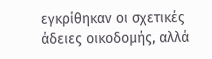εγκρίθηκαν οι σχετικές άδειες οικοδομής, αλλά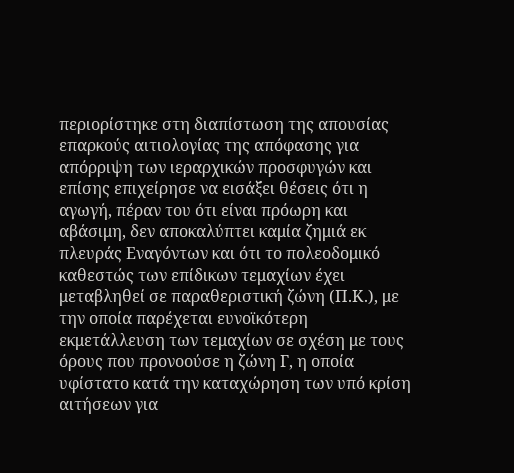περιορίστηκε στη διαπίστωση της απουσίας επαρκούς αιτιολογίας της απόφασης για απόρριψη των ιεραρχικών προσφυγών και επίσης επιχείρησε να εισάξει θέσεις ότι η αγωγή, πέραν του ότι είναι πρόωρη και αβάσιμη, δεν αποκαλύπτει καμία ζημιά εκ πλευράς Εναγόντων και ότι το πολεοδομικό καθεστώς των επίδικων τεμαχίων έχει μεταβληθεί σε παραθεριστική ζώνη (Π.Κ.), με την οποία παρέχεται ευνοϊκότερη εκμετάλλευση των τεμαχίων σε σχέση με τους όρους που προνοούσε η ζώνη Γ, η οποία υφίστατο κατά την καταχώρηση των υπό κρίση αιτήσεων για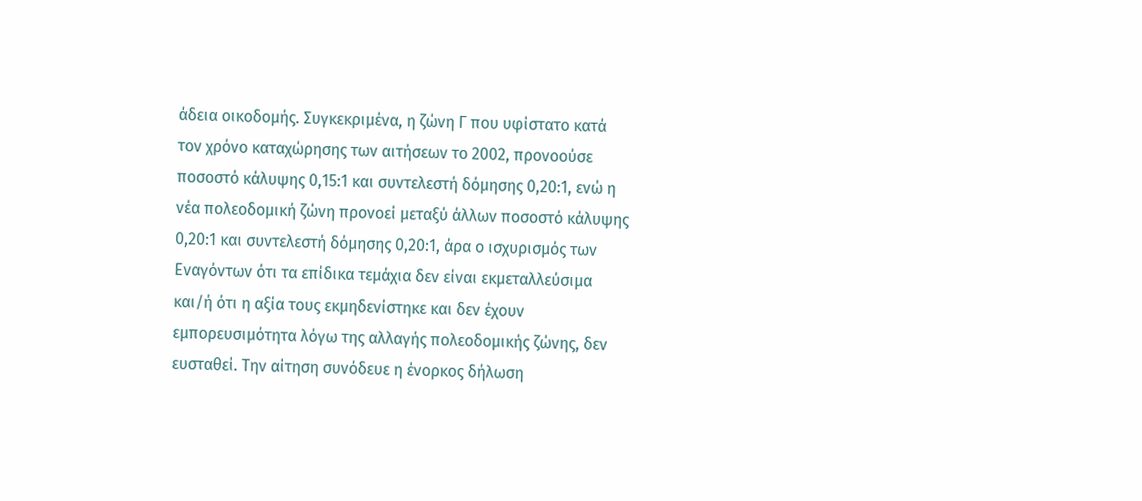άδεια οικοδομής. Συγκεκριμένα, η ζώνη Γ που υφίστατο κατά τον χρόνο καταχώρησης των αιτήσεων το 2002, προνοούσε ποσοστό κάλυψης 0,15:1 και συντελεστή δόμησης 0,20:1, ενώ η νέα πολεοδομική ζώνη προνοεί μεταξύ άλλων ποσοστό κάλυψης 0,20:1 και συντελεστή δόμησης 0,20:1, άρα ο ισχυρισμός των Εναγόντων ότι τα επίδικα τεμάχια δεν είναι εκμεταλλεύσιμα και/ή ότι η αξία τους εκμηδενίστηκε και δεν έχουν εμπορευσιμότητα λόγω της αλλαγής πολεοδομικής ζώνης, δεν ευσταθεί. Την αίτηση συνόδευε η ένορκος δήλωση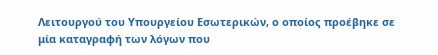Λειτουργού του Υπουργείου Εσωτερικών, ο οποίος προέβηκε σε μία καταγραφή των λόγων που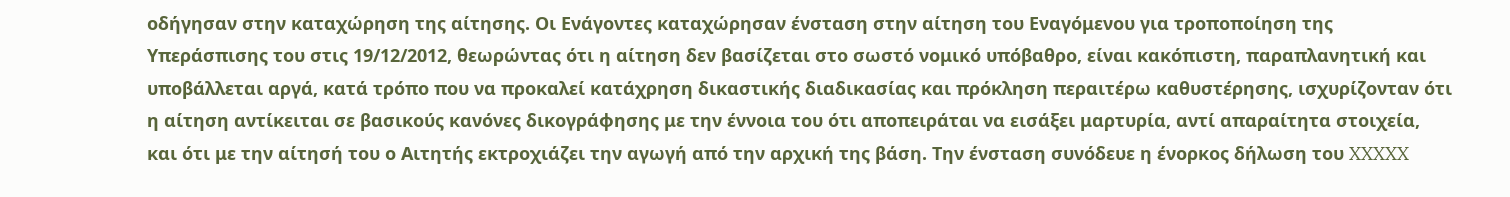οδήγησαν στην καταχώρηση της αίτησης. Οι Ενάγοντες καταχώρησαν ένσταση στην αίτηση του Eναγόμενου για τροποποίηση της Υπεράσπισης του στις 19/12/2012, θεωρώντας ότι η αίτηση δεν βασίζεται στο σωστό νομικό υπόβαθρο, είναι κακόπιστη, παραπλανητική και υποβάλλεται αργά, κατά τρόπο που να προκαλεί κατάχρηση δικαστικής διαδικασίας και πρόκληση περαιτέρω καθυστέρησης, ισχυρίζονταν ότι η αίτηση αντίκειται σε βασικούς κανόνες δικογράφησης με την έννοια του ότι αποπειράται να εισάξει μαρτυρία, αντί απαραίτητα στοιχεία, και ότι με την αίτησή του ο Αιτητής εκτροχιάζει την αγωγή από την αρχική της βάση. Την ένσταση συνόδευε η ένορκος δήλωση του XXXXX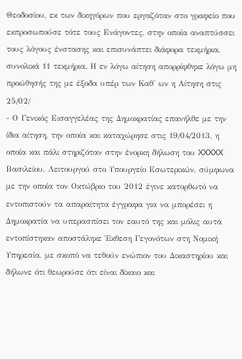Θεοδοσίου, εκ των δικηγόρων που εργαζόταν στο γραφείο που εκπροσωπούσε τότε τους Ενάγοντες, στην οποία αναπτύσσει τους λόγους ένστασης και επισυνάπτει διάφορα τεκμήρια, συνολικά 11 τεκμήρια. Η εν λόγω αίτηση απορρίφθηκε λόγω μη προώθησής της με έξοδα υπέρ των Καθ' ων η Αίτηση στις 25/02/
- Ο Γενικός Εισαγγελέας της Δημοκρατίας επανήλθε με την ίδια αίτηση, την οποία και καταχώρησε στις 19/04/2013, η οποία και πάλι στηριζόταν στην ένορκη δήλωση του XXXXX Βασιλείου, Λειτουργού στο Υπουργείο Εσωτερικών, σύμφωνα με την οποία τον Οκτώβριο του 2012 έγινε κατορθωτό να εντοπιστούν τα απαραίτητα έγγραφα για να μπορέσει η Δημοκρατία να υπερασπίσει τον εαυτό της και μόλις αυτά εντοπίστηκαν αποστάληκε Έκθεση Γεγονότων στη Νομική Υπηρεσία, με σκοπό να τεθούν ενώπιον του Δικαστηρίου και δήλωνε ότι θεωρούσε ότι είναι δίκαιο και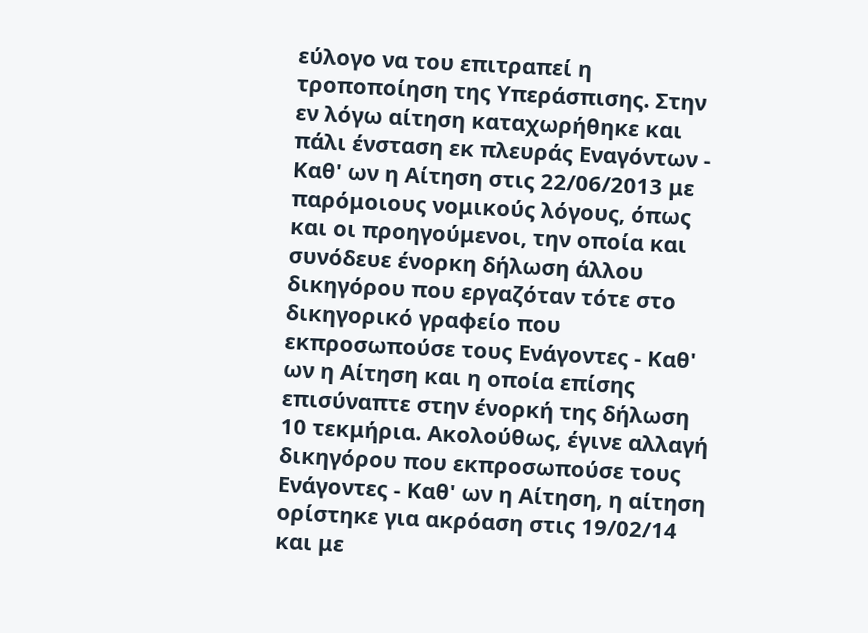εύλογο να του επιτραπεί η τροποποίηση της Υπεράσπισης. Στην εν λόγω αίτηση καταχωρήθηκε και πάλι ένσταση εκ πλευράς Εναγόντων ‑ Καθ' ων η Αίτηση στις 22/06/2013 με παρόμοιους νομικούς λόγους, όπως και οι προηγούμενοι, την οποία και συνόδευε ένορκη δήλωση άλλου δικηγόρου που εργαζόταν τότε στο δικηγορικό γραφείο που εκπροσωπούσε τους Ενάγοντες ‑ Καθ' ων η Αίτηση και η οποία επίσης επισύναπτε στην ένορκή της δήλωση 10 τεκμήρια. Ακολούθως, έγινε αλλαγή δικηγόρου που εκπροσωπούσε τους Ενάγοντες ‑ Καθ' ων η Αίτηση, η αίτηση ορίστηκε για ακρόαση στις 19/02/14 και με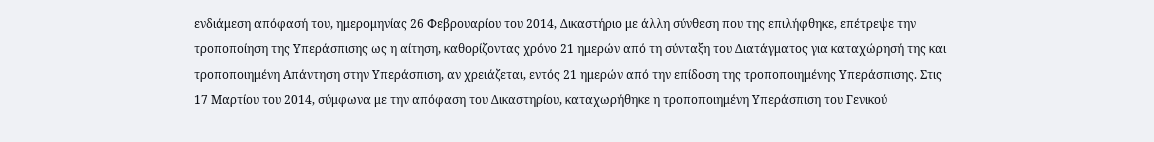ενδιάμεση απόφασή του, ημερομηνίας 26 Φεβρουαρίου του 2014, Δικαστήριο με άλλη σύνθεση που της επιλήφθηκε, επέτρεψε την τροποποίηση της Υπεράσπισης ως η αίτηση, καθορίζοντας χρόνο 21 ημερών από τη σύνταξη του Διατάγματος για καταχώρησή της και τροποποιημένη Απάντηση στην Υπεράσπιση, αν χρειάζεται, εντός 21 ημερών από την επίδοση της τροποποιημένης Υπεράσπισης. Στις 17 Μαρτίου του 2014, σύμφωνα με την απόφαση του Δικαστηρίου, καταχωρήθηκε η τροποποιημένη Υπεράσπιση του Γενικού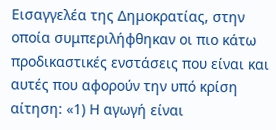Εισαγγελέα της Δημοκρατίας, στην οποία συμπεριλήφθηκαν οι πιο κάτω προδικαστικές ενστάσεις που είναι και αυτές που αφορούν την υπό κρίση αίτηση: «1) Η αγωγή είναι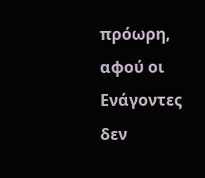πρόωρη, αφού οι Ενάγοντες δεν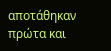αποτάθηκαν πρώτα και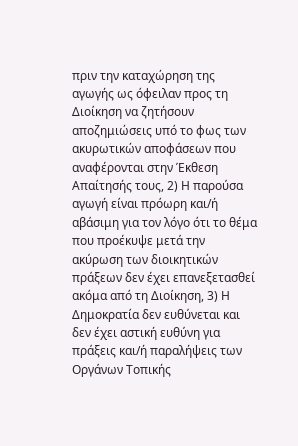πριν την καταχώρηση της αγωγής ως όφειλαν προς τη Διοίκηση να ζητήσουν αποζημιώσεις υπό το φως των ακυρωτικών αποφάσεων που αναφέρονται στην Έκθεση Απαίτησής τους, 2) Η παρούσα αγωγή είναι πρόωρη και/ή αβάσιμη για τον λόγο ότι το θέμα που προέκυψε μετά την ακύρωση των διοικητικών πράξεων δεν έχει επανεξετασθεί ακόμα από τη Διοίκηση, 3) Η Δημοκρατία δεν ευθύνεται και δεν έχει αστική ευθύνη για πράξεις και/ή παραλήψεις των Οργάνων Τοπικής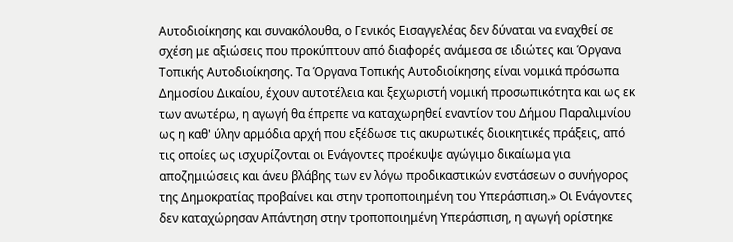Αυτοδιοίκησης και συνακόλουθα, ο Γενικός Εισαγγελέας δεν δύναται να εναχθεί σε σχέση με αξιώσεις που προκύπτουν από διαφορές ανάμεσα σε ιδιώτες και Όργανα Τοπικής Αυτοδιοίκησης. Τα Όργανα Τοπικής Αυτοδιοίκησης είναι νομικά πρόσωπα Δημοσίου Δικαίου, έχουν αυτοτέλεια και ξεχωριστή νομική προσωπικότητα και ως εκ των ανωτέρω, η αγωγή θα έπρεπε να καταχωρηθεί εναντίον του Δήμου Παραλιμνίου ως η καθ' ύλην αρμόδια αρχή που εξέδωσε τις ακυρωτικές διοικητικές πράξεις, από τις οποίες ως ισχυρίζονται οι Ενάγοντες προέκυψε αγώγιμο δικαίωμα για αποζημιώσεις και άνευ βλάβης των εν λόγω προδικαστικών ενστάσεων ο συνήγορος της Δημοκρατίας προβαίνει και στην τροποποιημένη του Υπεράσπιση.» Οι Ενάγοντες δεν καταχώρησαν Απάντηση στην τροποποιημένη Υπεράσπιση, η αγωγή ορίστηκε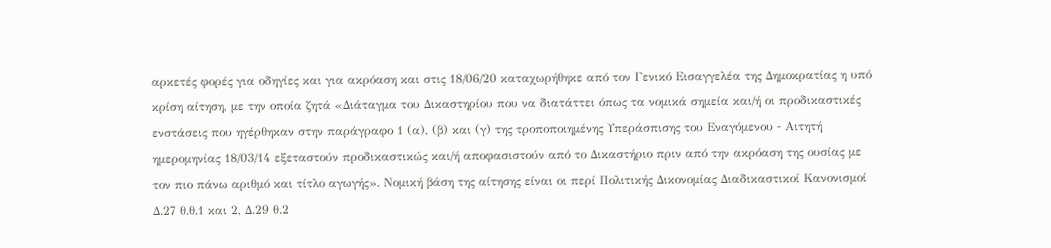αρκετές φορές για οδηγίες και για ακρόαση και στις 18/06/20 καταχωρήθηκε από τον Γενικό Εισαγγελέα της Δημοκρατίας η υπό κρίση αίτηση, με την οποία ζητά «Διάταγμα του Δικαστηρίου που να διατάττει όπως τα νομικά σημεία και/ή οι προδικαστικές ενστάσεις που ηγέρθηκαν στην παράγραφο 1 (α), (β) και (γ) της τροποποιημένης Υπεράσπισης του Εναγόμενου ‑ Αιτητή ημερομηνίας 18/03/14 εξεταστούν προδικαστικώς και/ή αποφασιστούν από το Δικαστήριο πριν από την ακρόαση της ουσίας με τον πιο πάνω αριθμό και τίτλο αγωγής». Νομική βάση της αίτησης είναι οι περί Πολιτικής Δικονομίας Διαδικαστικοί Κανονισμοί Δ.27 θ.θ.1 και 2, Δ.29 θ.2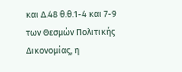και Δ.48 θ.θ.1-4 και 7-9 των Θεσμών Πολιτικής Δικονομίας, η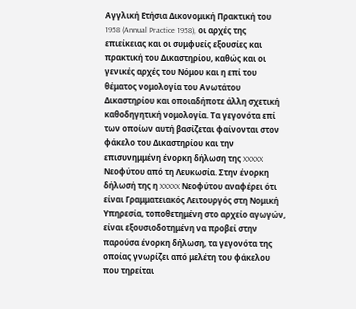Αγγλική Ετήσια Δικονομική Πρακτική του 1958 (Annual Practice 1958), οι αρχές της επιείκειας και οι συμφυείς εξουσίες και πρακτική του Δικαστηρίου, καθώς και οι γενικές αρχές του Νόμου και η επί του θέματος νομολογία του Ανωτάτου Δικαστηρίου και οποιαδήποτε άλλη σχετική καθοδηγητική νομολογία. Τα γεγονότα επί των οποίων αυτή βασίζεται φαίνονται στον φάκελο του Δικαστηρίου και την επισυνημμένη ένορκη δήλωση της XXXXX Νεοφύτου από τη Λευκωσία. Στην ένορκη δήλωσή της η XXXXX Νεοφύτου αναφέρει ότι είναι Γραμματειακός Λειτουργός στη Νομική Υπηρεσία, τοποθετημένη στο αρχείο αγωγών, είναι εξουσιοδοτημένη να προβεί στην παρούσα ένορκη δήλωση, τα γεγονότα της οποίας γνωρίζει από μελέτη του φάκελου που τηρείται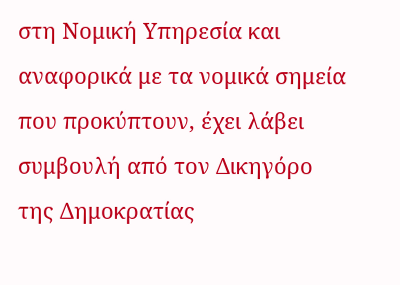στη Νομική Υπηρεσία και αναφορικά με τα νομικά σημεία που προκύπτουν, έχει λάβει συμβουλή από τον Δικηγόρο της Δημοκρατίας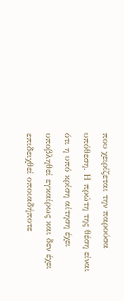που χειρίζεται την παρούσα υπόθεση. Η πρώτη της θέση είναι ότι η υπό κρίση αίτηση έχει υποβληθεί εγκαίρως και δεν έχει επιδειχθεί οποιαδήποτε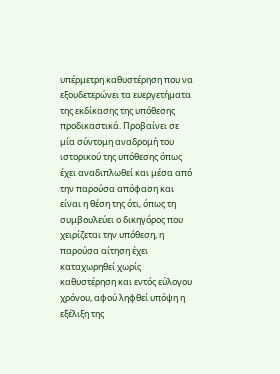υπέρμετρη καθυστέρηση που να εξουδετερώνει τα ευεργετήματα της εκδίκασης της υπόθεσης προδικαστικά. Προβαίνει σε μία σύντομη αναδρομή του ιστορικού της υπόθεσης όπως έχει αναδιπλωθεί και μέσα από την παρούσα απόφαση και είναι η θέση της ότι, όπως τη συμβουλεύει ο δικηγόρος που χειρίζεται την υπόθεση, η παρούσα αίτηση έχει καταχωρηθεί χωρίς καθυστέρηση και εντός εύλογου χρόνου, αφού ληφθεί υπόψη η εξέλιξη της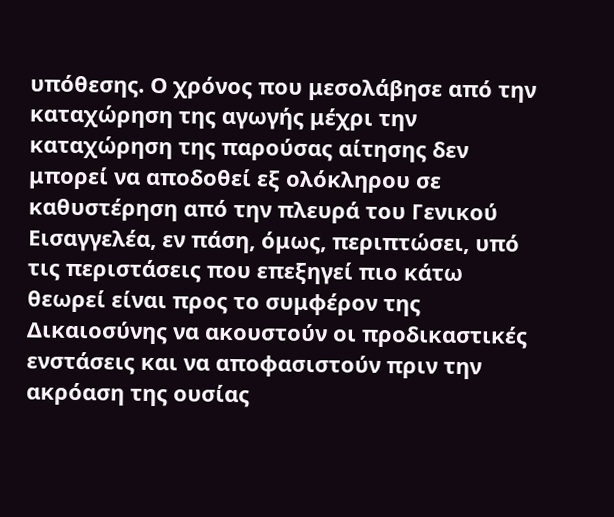υπόθεσης. Ο χρόνος που μεσολάβησε από την καταχώρηση της αγωγής μέχρι την καταχώρηση της παρούσας αίτησης δεν μπορεί να αποδοθεί εξ ολόκληρου σε καθυστέρηση από την πλευρά του Γενικού Εισαγγελέα, εν πάση, όμως, περιπτώσει, υπό τις περιστάσεις που επεξηγεί πιο κάτω θεωρεί είναι προς το συμφέρον της Δικαιοσύνης να ακουστούν οι προδικαστικές ενστάσεις και να αποφασιστούν πριν την ακρόαση της ουσίας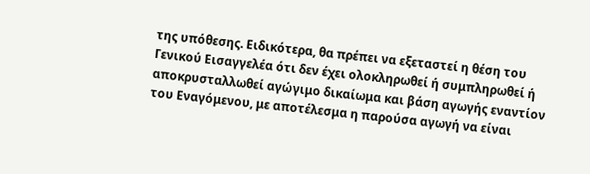της υπόθεσης. Ειδικότερα, θα πρέπει να εξεταστεί η θέση του Γενικού Εισαγγελέα ότι δεν έχει ολοκληρωθεί ή συμπληρωθεί ή αποκρυσταλλωθεί αγώγιμο δικαίωμα και βάση αγωγής εναντίον του Eναγόμενου, με αποτέλεσμα η παρούσα αγωγή να είναι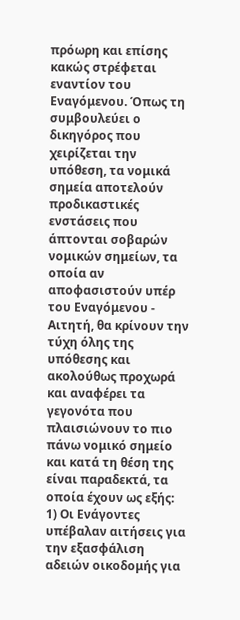πρόωρη και επίσης κακώς στρέφεται εναντίον του Eναγόμενου. Όπως τη συμβουλεύει ο δικηγόρος που χειρίζεται την υπόθεση, τα νομικά σημεία αποτελούν προδικαστικές ενστάσεις που άπτονται σοβαρών νομικών σημείων, τα οποία αν αποφασιστούν υπέρ του Eναγόμενου ‑ Αιτητή, θα κρίνουν την τύχη όλης της υπόθεσης και ακολούθως προχωρά και αναφέρει τα γεγονότα που πλαισιώνουν το πιο πάνω νομικό σημείο και κατά τη θέση της είναι παραδεκτά, τα οποία έχουν ως εξής: 1) Οι Ενάγοντες υπέβαλαν αιτήσεις για την εξασφάλιση αδειών οικοδομής για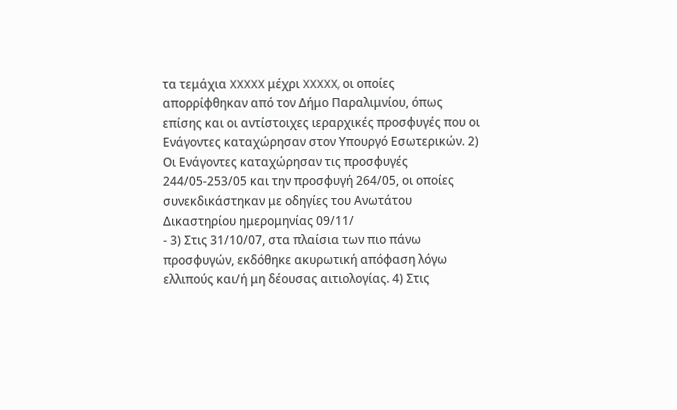τα τεμάχια XXXXX μέχρι XXXXX, οι οποίες απορρίφθηκαν από τον Δήμο Παραλιμνίου, όπως επίσης και οι αντίστοιχες ιεραρχικές προσφυγές που οι Ενάγοντες καταχώρησαν στον Υπουργό Εσωτερικών. 2) Οι Ενάγοντες καταχώρησαν τις προσφυγές 244/05-253/05 και την προσφυγή 264/05, οι οποίες συνεκδικάστηκαν με οδηγίες του Ανωτάτου Δικαστηρίου ημερομηνίας 09/11/
- 3) Στις 31/10/07, στα πλαίσια των πιο πάνω προσφυγών, εκδόθηκε ακυρωτική απόφαση λόγω ελλιπούς και/ή μη δέουσας αιτιολογίας. 4) Στις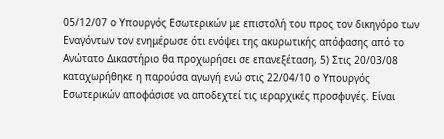05/12/07 ο Υπουργός Εσωτερικών με επιστολή του προς τον δικηγόρο των Εναγόντων τον ενημέρωσε ότι ενόψει της ακυρωτικής απόφασης από το Ανώτατο Δικαστήριο θα προχωρήσει σε επανεξέταση, 5) Στις 20/03/08 καταχωρήθηκε η παρούσα αγωγή ενώ στις 22/04/10 ο Υπουργός Εσωτερικών αποφάσισε να αποδεχτεί τις ιεραρχικές προσφυγές. Είναι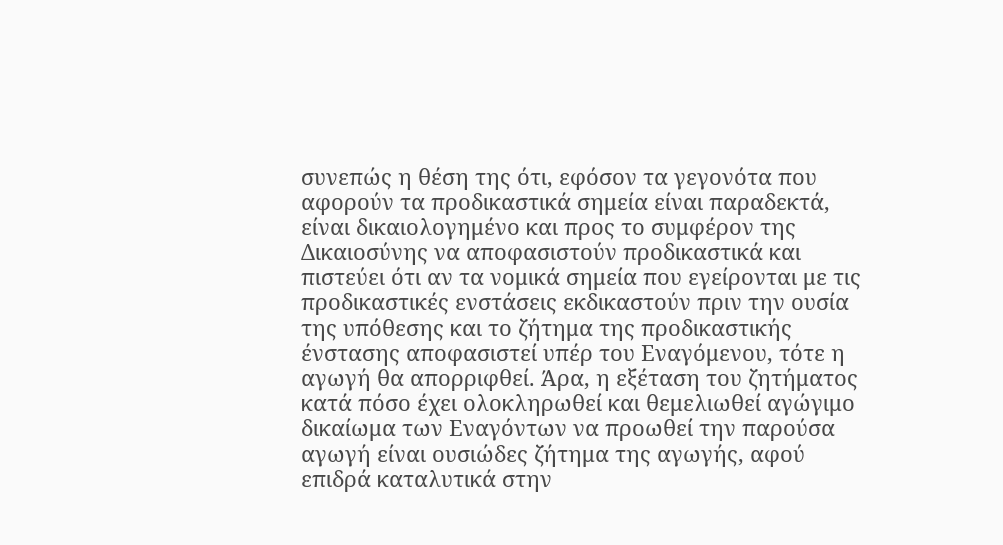συνεπώς η θέση της ότι, εφόσον τα γεγονότα που αφορούν τα προδικαστικά σημεία είναι παραδεκτά, είναι δικαιολογημένο και προς το συμφέρον της Δικαιοσύνης να αποφασιστούν προδικαστικά και πιστεύει ότι αν τα νομικά σημεία που εγείρονται με τις προδικαστικές ενστάσεις εκδικαστούν πριν την ουσία της υπόθεσης και το ζήτημα της προδικαστικής ένστασης αποφασιστεί υπέρ του Εναγόμενου, τότε η αγωγή θα απορριφθεί. Άρα, η εξέταση του ζητήματος κατά πόσο έχει ολοκληρωθεί και θεμελιωθεί αγώγιμο δικαίωμα των Εναγόντων να προωθεί την παρούσα αγωγή είναι ουσιώδες ζήτημα της αγωγής, αφού επιδρά καταλυτικά στην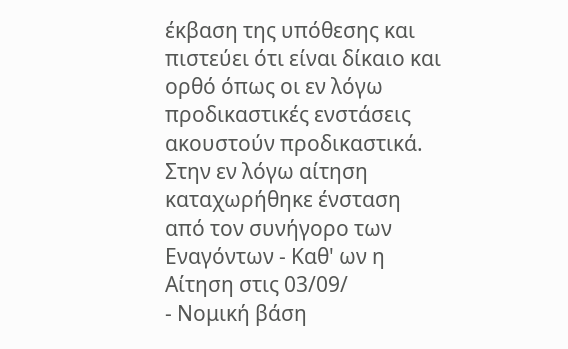έκβαση της υπόθεσης και πιστεύει ότι είναι δίκαιο και ορθό όπως οι εν λόγω προδικαστικές ενστάσεις ακουστούν προδικαστικά. Στην εν λόγω αίτηση καταχωρήθηκε ένσταση από τον συνήγορο των Εναγόντων ‑ Καθ' ων η Αίτηση στις 03/09/
- Νομική βάση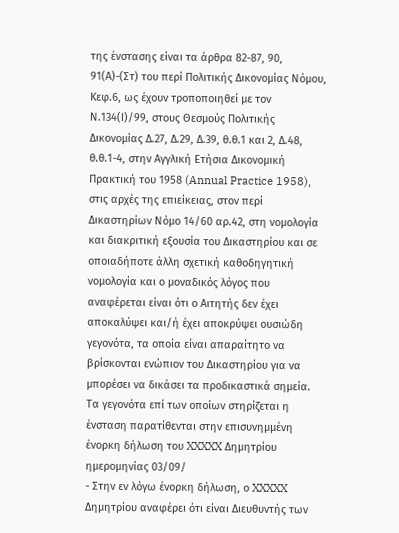της ένστασης είναι τα άρθρα 82-87, 90, 91(Α)-(Στ) του περί Πολιτικής Δικονομίας Νόμου, Κεφ.6, ως έχουν τροποποιηθεί με τον Ν.134(Ι)/99, στους Θεσμούς Πολιτικής Δικονομίας Δ.27, Δ.29, Δ.39, θ.θ.1 και 2, Δ.48, θ.θ.1-4, στην Αγγλική Ετήσια Δικονομική Πρακτική του 1958 (Annual Practice 1958), στις αρχές της επιείκειας, στον περί Δικαστηρίων Νόμο 14/60 αρ.42, στη νομολογία και διακριτική εξουσία του Δικαστηρίου και σε οποιαδήποτε άλλη σχετική καθοδηγητική νομολογία και ο μοναδικός λόγος που αναφέρεται είναι ότι ο Αιτητής δεν έχει αποκαλύψει και/ή έχει αποκρύψει ουσιώδη γεγονότα, τα οποία είναι απαραίτητο να βρίσκονται ενώπιον του Δικαστηρίου για να μπορέσει να δικάσει τα προδικαστικά σημεία. Τα γεγονότα επί των οποίων στηρίζεται η ένσταση παρατίθενται στην επισυνημμένη ένορκη δήλωση του XXXXX Δημητρίου ημερομηνίας 03/09/
- Στην εν λόγω ένορκη δήλωση, ο XXXXX Δημητρίου αναφέρει ότι είναι Διευθυντής των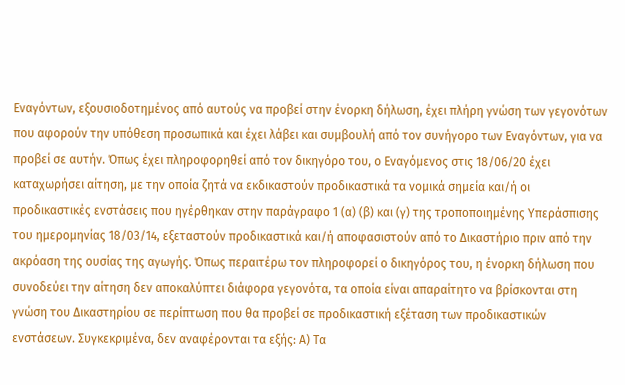Εναγόντων, εξουσιοδοτημένος από αυτούς να προβεί στην ένορκη δήλωση, έχει πλήρη γνώση των γεγονότων που αφορούν την υπόθεση προσωπικά και έχει λάβει και συμβουλή από τον συνήγορο των Εναγόντων, για να προβεί σε αυτήν. Όπως έχει πληροφορηθεί από τον δικηγόρο του, ο Εναγόμενος στις 18/06/20 έχει καταχωρήσει αίτηση, με την οποία ζητά να εκδικαστούν προδικαστικά τα νομικά σημεία και/ή οι προδικαστικές ενστάσεις που ηγέρθηκαν στην παράγραφο 1 (α) (β) και (γ) της τροποποιημένης Υπεράσπισης του ημερομηνίας 18/03/14, εξεταστούν προδικαστικά και/ή αποφασιστούν από το Δικαστήριο πριν από την ακρόαση της ουσίας της αγωγής. Όπως περαιτέρω τον πληροφορεί ο δικηγόρος του, η ένορκη δήλωση που συνοδεύει την αίτηση δεν αποκαλύπτει διάφορα γεγονότα, τα οποία είναι απαραίτητο να βρίσκονται στη γνώση του Δικαστηρίου σε περίπτωση που θα προβεί σε προδικαστική εξέταση των προδικαστικών ενστάσεων. Συγκεκριμένα, δεν αναφέρονται τα εξής: Α) Τα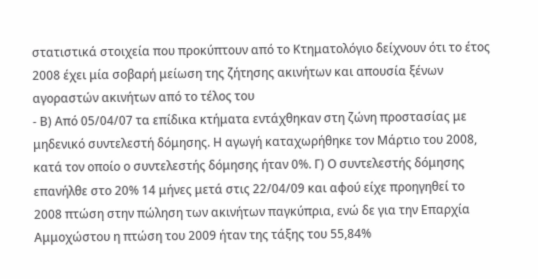στατιστικά στοιχεία που προκύπτουν από το Κτηματολόγιο δείχνουν ότι το έτος 2008 έχει μία σοβαρή μείωση της ζήτησης ακινήτων και απουσία ξένων αγοραστών ακινήτων από το τέλος του
- Β) Από 05/04/07 τα επίδικα κτήματα εντάχθηκαν στη ζώνη προστασίας με μηδενικό συντελεστή δόμησης. Η αγωγή καταχωρήθηκε τον Μάρτιο του 2008, κατά τον οποίο ο συντελεστής δόμησης ήταν 0%. Γ) Ο συντελεστής δόμησης επανήλθε στο 20% 14 μήνες μετά στις 22/04/09 και αφού είχε προηγηθεί το 2008 πτώση στην πώληση των ακινήτων παγκύπρια, ενώ δε για την Επαρχία Αμμοχώστου η πτώση του 2009 ήταν της τάξης του 55,84%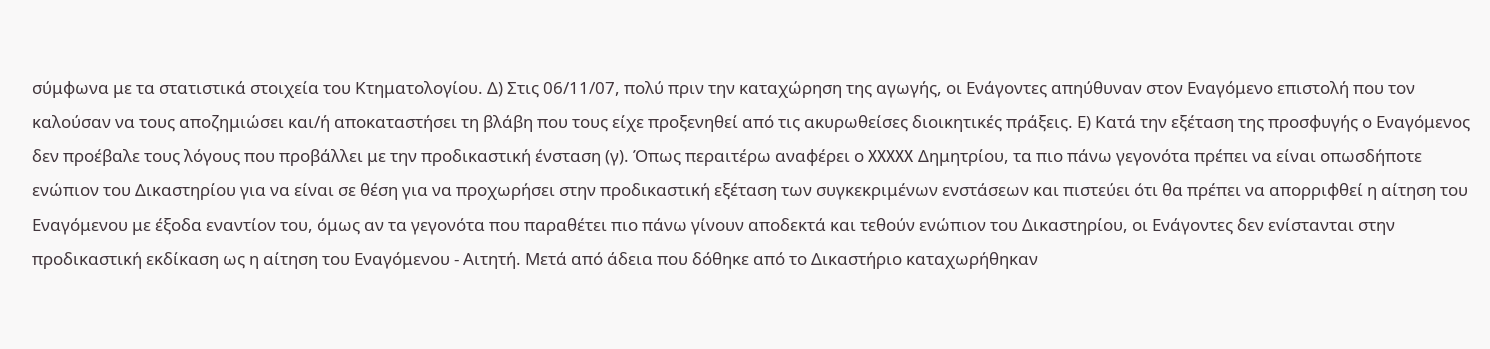σύμφωνα με τα στατιστικά στοιχεία του Κτηματολογίου. Δ) Στις 06/11/07, πολύ πριν την καταχώρηση της αγωγής, οι Ενάγοντες απηύθυναν στον Εναγόμενο επιστολή που τον καλούσαν να τους αποζημιώσει και/ή αποκαταστήσει τη βλάβη που τους είχε προξενηθεί από τις ακυρωθείσες διοικητικές πράξεις. Ε) Κατά την εξέταση της προσφυγής ο Εναγόμενος δεν προέβαλε τους λόγους που προβάλλει με την προδικαστική ένσταση (γ). Όπως περαιτέρω αναφέρει ο XXXXX Δημητρίου, τα πιο πάνω γεγονότα πρέπει να είναι οπωσδήποτε ενώπιον του Δικαστηρίου για να είναι σε θέση για να προχωρήσει στην προδικαστική εξέταση των συγκεκριμένων ενστάσεων και πιστεύει ότι θα πρέπει να απορριφθεί η αίτηση του Εναγόμενου με έξοδα εναντίον του, όμως αν τα γεγονότα που παραθέτει πιο πάνω γίνουν αποδεκτά και τεθούν ενώπιον του Δικαστηρίου, οι Ενάγοντες δεν ενίστανται στην προδικαστική εκδίκαση ως η αίτηση του Εναγόμενου ‑ Αιτητή. Μετά από άδεια που δόθηκε από το Δικαστήριο καταχωρήθηκαν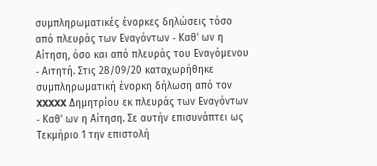συμπληρωματικές ένορκες δηλώσεις τόσο από πλευράς των Εναγόντων ‑ Καθ' ων η Αίτηση, όσο και από πλευράς του Εναγόμενου ‑ Αιτητή. Στις 28/09/20 καταχωρήθηκε συμπληρωματική ένορκη δήλωση από τον XXXXX Δημητρίου εκ πλευράς των Εναγόντων ‑ Καθ' ων η Αίτηση. Σε αυτήν επισυνάπτει ως Τεκμήριο 1 την επιστολή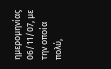ημερομηνίας 06/11/07, με την οποία πολύ,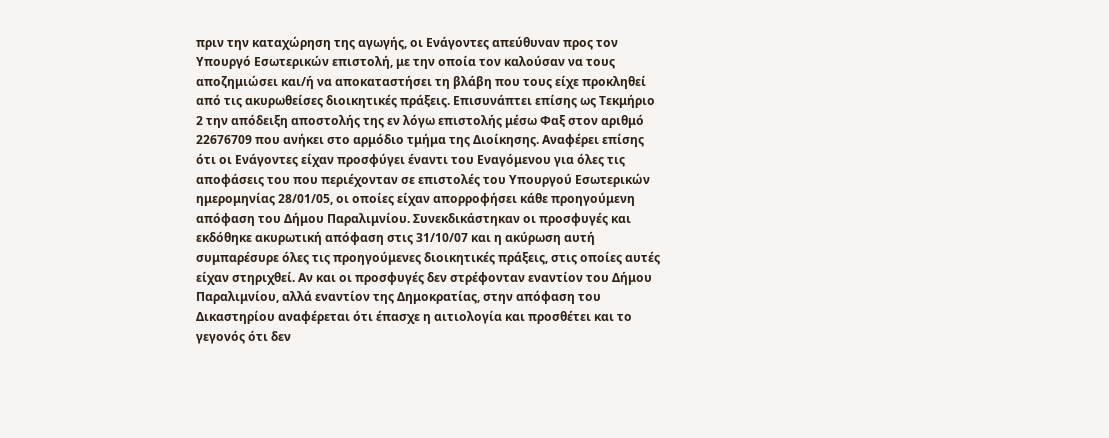πριν την καταχώρηση της αγωγής, οι Ενάγοντες απεύθυναν προς τον Υπουργό Εσωτερικών επιστολή, με την οποία τον καλούσαν να τους αποζημιώσει και/ή να αποκαταστήσει τη βλάβη που τους είχε προκληθεί από τις ακυρωθείσες διοικητικές πράξεις. Επισυνάπτει επίσης ως Τεκμήριο 2 την απόδειξη αποστολής της εν λόγω επιστολής μέσω Φαξ στον αριθμό 22676709 που ανήκει στο αρμόδιο τμήμα της Διοίκησης. Αναφέρει επίσης ότι οι Ενάγοντες είχαν προσφύγει έναντι του Εναγόμενου για όλες τις αποφάσεις του που περιέχονταν σε επιστολές του Υπουργού Εσωτερικών ημερομηνίας 28/01/05, οι οποίες είχαν απορροφήσει κάθε προηγούμενη απόφαση του Δήμου Παραλιμνίου. Συνεκδικάστηκαν οι προσφυγές και εκδόθηκε ακυρωτική απόφαση στις 31/10/07 και η ακύρωση αυτή συμπαρέσυρε όλες τις προηγούμενες διοικητικές πράξεις, στις οποίες αυτές είχαν στηριχθεί. Αν και οι προσφυγές δεν στρέφονταν εναντίον του Δήμου Παραλιμνίου, αλλά εναντίον της Δημοκρατίας, στην απόφαση του Δικαστηρίου αναφέρεται ότι έπασχε η αιτιολογία και προσθέτει και το γεγονός ότι δεν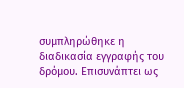συμπληρώθηκε η διαδικασία εγγραφής του δρόμου. Επισυνάπτει ως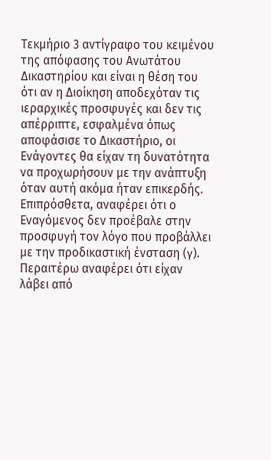Τεκμήριο 3 αντίγραφο του κειμένου της απόφασης του Ανωτάτου Δικαστηρίου και είναι η θέση του ότι αν η Διοίκηση αποδεχόταν τις ιεραρχικές προσφυγές και δεν τις απέρριπτε, εσφαλμένα όπως αποφάσισε το Δικαστήριο, οι Ενάγοντες θα είχαν τη δυνατότητα να προχωρήσουν με την ανάπτυξη όταν αυτή ακόμα ήταν επικερδής. Επιπρόσθετα, αναφέρει ότι ο Εναγόμενος δεν προέβαλε στην προσφυγή τον λόγο που προβάλλει με την προδικαστική ένσταση (γ). Περαιτέρω αναφέρει ότι είχαν λάβει από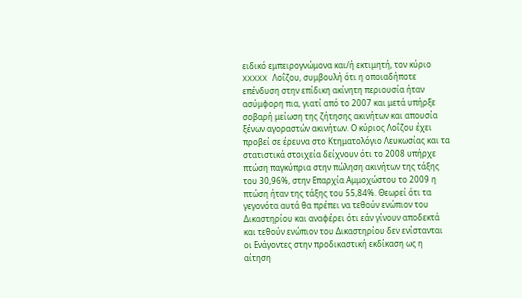ειδικό εμπειρογνώμονα και/ή εκτιμητή, τον κύριο XXXXX Λοΐζου, συμβουλή ότι η οποιαδήποτε επένδυση στην επίδικη ακίνητη περιουσία ήταν ασύμφορη πια, γιατί από το 2007 και μετά υπήρξε σοβαρή μείωση της ζήτησης ακινήτων και απουσία ξένων αγοραστών ακινήτων. Ο κύριος Λοΐζου έχει προβεί σε έρευνα στο Κτηματολόγιο Λευκωσίας και τα στατιστικά στοιχεία δείχνουν ότι το 2008 υπήρχε πτώση παγκύπρια στην πώληση ακινήτων της τάξης του 30,96%, στην Επαρχία Αμμοχώστου το 2009 η πτώση ήταν της τάξης του 55,84%. Θεωρεί ότι τα γεγονότα αυτά θα πρέπει να τεθούν ενώπιον του Δικαστηρίου και αναφέρει ότι εάν γίνουν αποδεκτά και τεθούν ενώπιον του Δικαστηρίου δεν ενίστανται οι Ενάγοντες στην προδικαστική εκδίκαση ως η αίτηση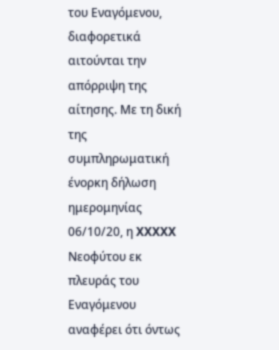του Εναγόμενου, διαφορετικά αιτούνται την απόρριψη της αίτησης. Με τη δική της συμπληρωματική ένορκη δήλωση ημερομηνίας 06/10/20, η XXXXX Νεοφύτου εκ πλευράς του Εναγόμενου αναφέρει ότι όντως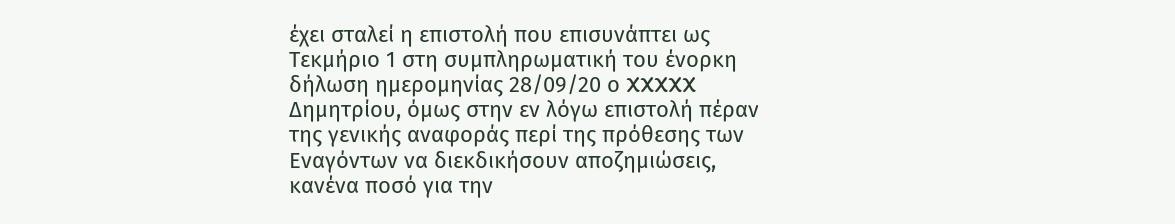έχει σταλεί η επιστολή που επισυνάπτει ως Τεκμήριο 1 στη συμπληρωματική του ένορκη δήλωση ημερομηνίας 28/09/20 ο XXXXX Δημητρίου, όμως στην εν λόγω επιστολή πέραν της γενικής αναφοράς περί της πρόθεσης των Εναγόντων να διεκδικήσουν αποζημιώσεις, κανένα ποσό για την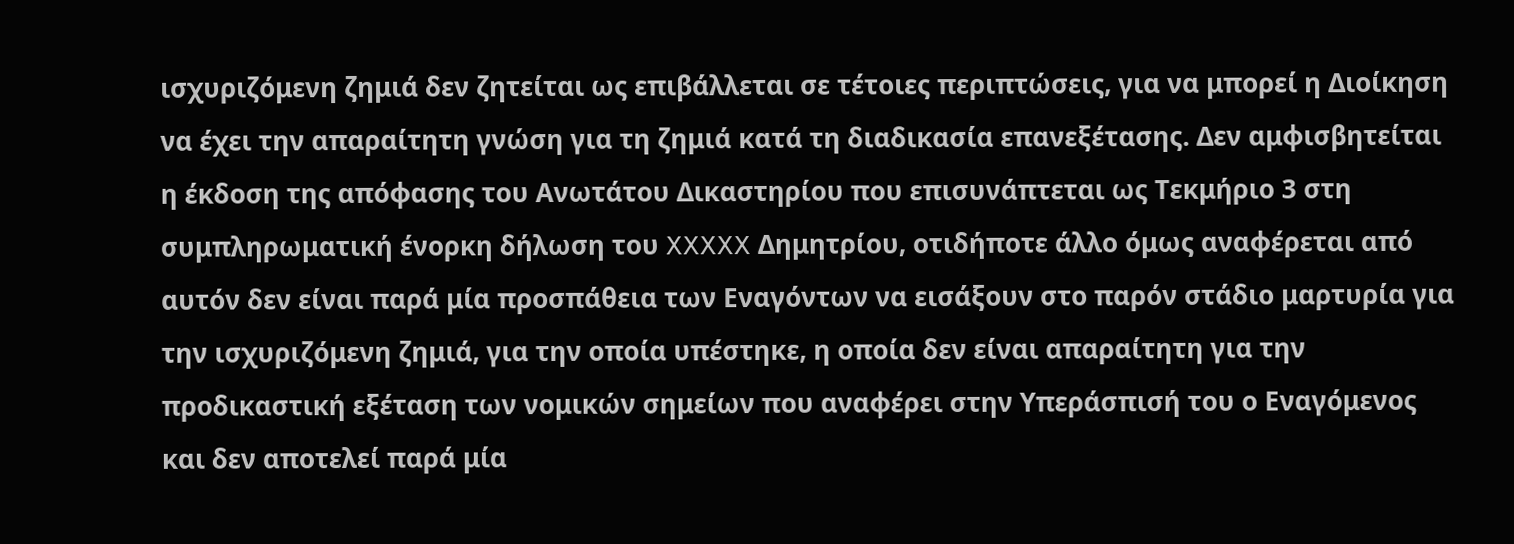ισχυριζόμενη ζημιά δεν ζητείται ως επιβάλλεται σε τέτοιες περιπτώσεις, για να μπορεί η Διοίκηση να έχει την απαραίτητη γνώση για τη ζημιά κατά τη διαδικασία επανεξέτασης. Δεν αμφισβητείται η έκδοση της απόφασης του Ανωτάτου Δικαστηρίου που επισυνάπτεται ως Τεκμήριο 3 στη συμπληρωματική ένορκη δήλωση του XXXXX Δημητρίου, οτιδήποτε άλλο όμως αναφέρεται από αυτόν δεν είναι παρά μία προσπάθεια των Εναγόντων να εισάξουν στο παρόν στάδιο μαρτυρία για την ισχυριζόμενη ζημιά, για την οποία υπέστηκε, η οποία δεν είναι απαραίτητη για την προδικαστική εξέταση των νομικών σημείων που αναφέρει στην Υπεράσπισή του ο Εναγόμενος και δεν αποτελεί παρά μία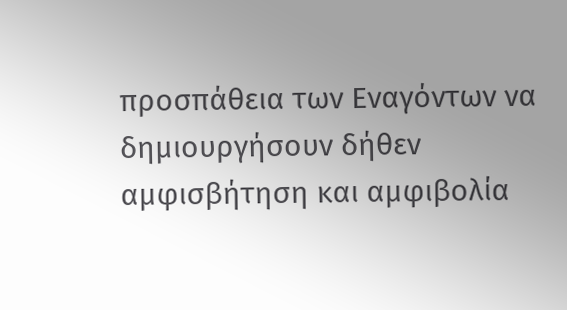προσπάθεια των Εναγόντων να δημιουργήσουν δήθεν αμφισβήτηση και αμφιβολία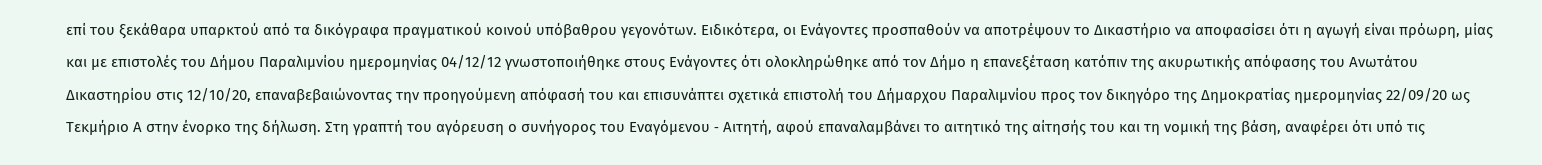επί του ξεκάθαρα υπαρκτού από τα δικόγραφα πραγματικού κοινού υπόβαθρου γεγονότων. Ειδικότερα, οι Ενάγοντες προσπαθούν να αποτρέψουν το Δικαστήριο να αποφασίσει ότι η αγωγή είναι πρόωρη, μίας και με επιστολές του Δήμου Παραλιμνίου ημερομηνίας 04/12/12 γνωστοποιήθηκε στους Ενάγοντες ότι ολοκληρώθηκε από τον Δήμο η επανεξέταση κατόπιν της ακυρωτικής απόφασης του Ανωτάτου Δικαστηρίου στις 12/10/20, επαναβεβαιώνοντας την προηγούμενη απόφασή του και επισυνάπτει σχετικά επιστολή του Δήμαρχου Παραλιμνίου προς τον δικηγόρο της Δημοκρατίας ημερομηνίας 22/09/20 ως Τεκμήριο Α στην ένορκο της δήλωση. Στη γραπτή του αγόρευση ο συνήγορος του Εναγόμενου ‑ Αιτητή, αφού επαναλαμβάνει το αιτητικό της αίτησής του και τη νομική της βάση, αναφέρει ότι υπό τις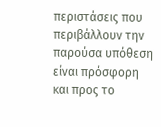περιστάσεις που περιβάλλουν την παρούσα υπόθεση είναι πρόσφορη και προς το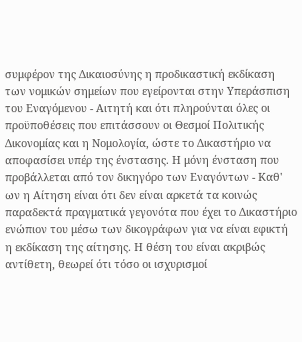συμφέρον της Δικαιοσύνης η προδικαστική εκδίκαση των νομικών σημείων που εγείρονται στην Υπεράσπιση του Εναγόμενου ‑ Αιτητή και ότι πληρούνται όλες οι προϋποθέσεις που επιτάσσουν οι Θεσμοί Πολιτικής Δικονομίας και η Νομολογία, ώστε το Δικαστήριο να αποφασίσει υπέρ της ένστασης. Η μόνη ένσταση που προβάλλεται από τον δικηγόρο των Εναγόντων ‑ Καθ' ων η Αίτηση είναι ότι δεν είναι αρκετά τα κοινώς παραδεκτά πραγματικά γεγονότα που έχει το Δικαστήριο ενώπιον του μέσω των δικογράφων για να είναι εφικτή η εκδίκαση της αίτησης. Η θέση του είναι ακριβώς αντίθετη, θεωρεί ότι τόσο οι ισχυρισμοί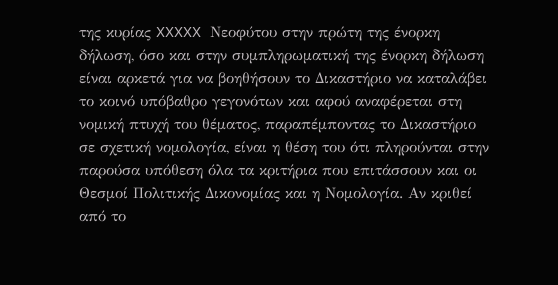της κυρίας XXXXX Νεοφύτου στην πρώτη της ένορκη δήλωση, όσο και στην συμπληρωματική της ένορκη δήλωση είναι αρκετά για να βοηθήσουν το Δικαστήριο να καταλάβει το κοινό υπόβαθρο γεγονότων και αφού αναφέρεται στη νομική πτυχή του θέματος, παραπέμποντας το Δικαστήριο σε σχετική νομολογία, είναι η θέση του ότι πληρούνται στην παρούσα υπόθεση όλα τα κριτήρια που επιτάσσουν και οι Θεσμοί Πολιτικής Δικονομίας και η Νομολογία. Αν κριθεί από το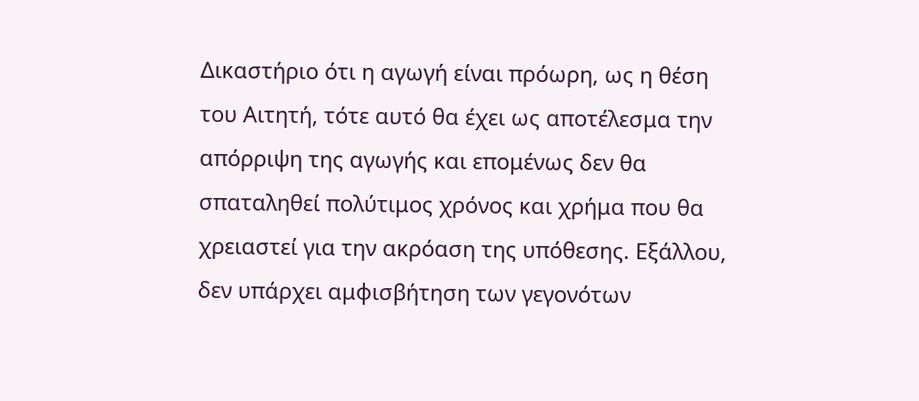Δικαστήριο ότι η αγωγή είναι πρόωρη, ως η θέση του Αιτητή, τότε αυτό θα έχει ως αποτέλεσμα την απόρριψη της αγωγής και επομένως δεν θα σπαταληθεί πολύτιμος χρόνος και χρήμα που θα χρειαστεί για την ακρόαση της υπόθεσης. Εξάλλου, δεν υπάρχει αμφισβήτηση των γεγονότων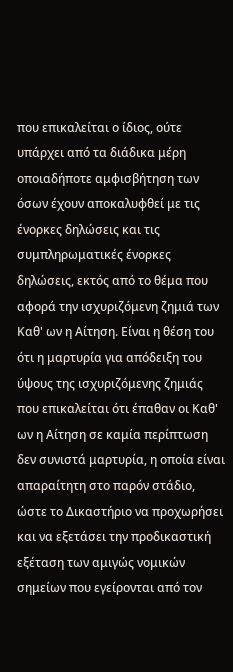που επικαλείται ο ίδιος, ούτε υπάρχει από τα διάδικα μέρη οποιαδήποτε αμφισβήτηση των όσων έχουν αποκαλυφθεί με τις ένορκες δηλώσεις και τις συμπληρωματικές ένορκες δηλώσεις, εκτός από το θέμα που αφορά την ισχυριζόμενη ζημιά των Καθ' ων η Αίτηση. Είναι η θέση του ότι η μαρτυρία για απόδειξη του ύψους της ισχυριζόμενης ζημιάς που επικαλείται ότι έπαθαν οι Καθ' ων η Αίτηση σε καμία περίπτωση δεν συνιστά μαρτυρία, η οποία είναι απαραίτητη στο παρόν στάδιο, ώστε το Δικαστήριο να προχωρήσει και να εξετάσει την προδικαστική εξέταση των αμιγώς νομικών σημείων που εγείρονται από τον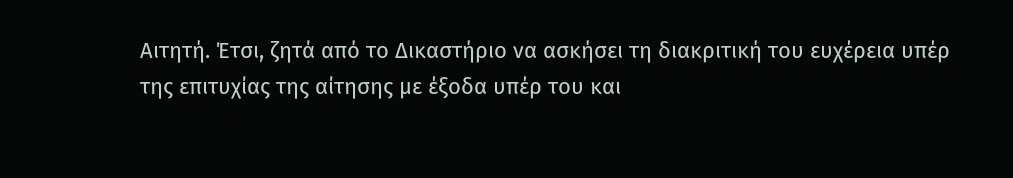Αιτητή. Έτσι, ζητά από το Δικαστήριο να ασκήσει τη διακριτική του ευχέρεια υπέρ της επιτυχίας της αίτησης με έξοδα υπέρ του και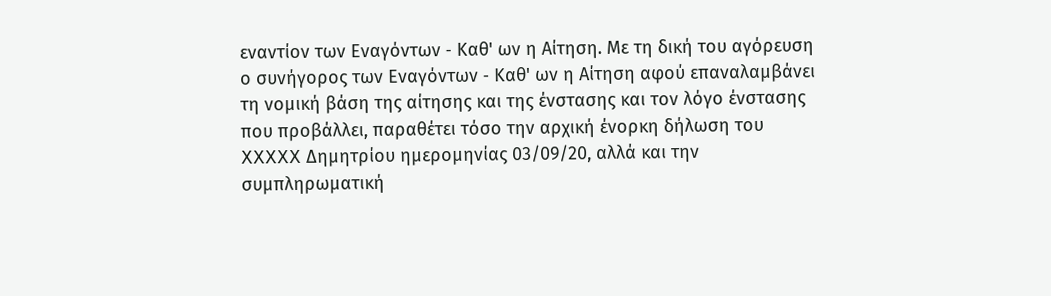εναντίον των Εναγόντων ‑ Καθ' ων η Αίτηση. Με τη δική του αγόρευση ο συνήγορος των Εναγόντων ‑ Καθ' ων η Αίτηση αφού επαναλαμβάνει τη νομική βάση της αίτησης και της ένστασης και τον λόγο ένστασης που προβάλλει, παραθέτει τόσο την αρχική ένορκη δήλωση του XXXXX Δημητρίου ημερομηνίας 03/09/20, αλλά και την συμπληρωματική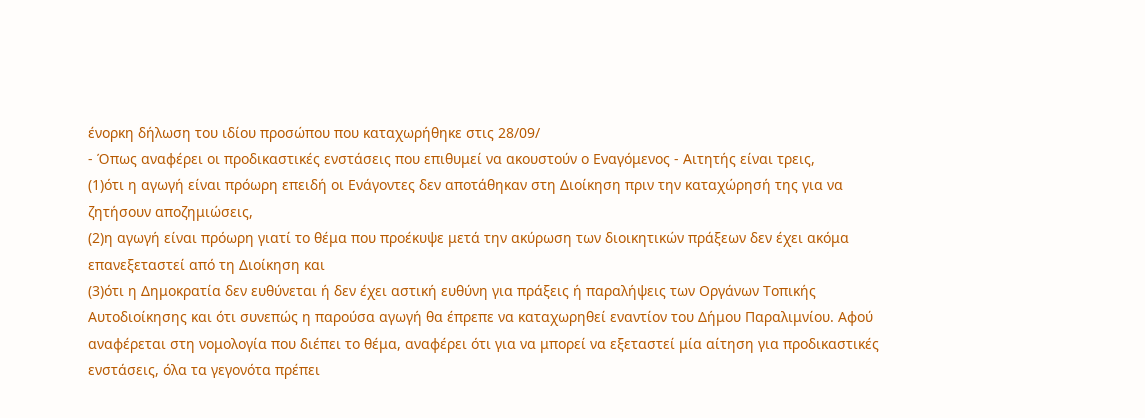ένορκη δήλωση του ιδίου προσώπου που καταχωρήθηκε στις 28/09/
- Όπως αναφέρει οι προδικαστικές ενστάσεις που επιθυμεί να ακουστούν ο Εναγόμενος ‑ Αιτητής είναι τρεις,
(1)ότι η αγωγή είναι πρόωρη επειδή οι Ενάγοντες δεν αποτάθηκαν στη Διοίκηση πριν την καταχώρησή της για να ζητήσουν αποζημιώσεις,
(2)η αγωγή είναι πρόωρη γιατί το θέμα που προέκυψε μετά την ακύρωση των διοικητικών πράξεων δεν έχει ακόμα επανεξεταστεί από τη Διοίκηση και
(3)ότι η Δημοκρατία δεν ευθύνεται ή δεν έχει αστική ευθύνη για πράξεις ή παραλήψεις των Οργάνων Τοπικής Αυτοδιοίκησης και ότι συνεπώς η παρούσα αγωγή θα έπρεπε να καταχωρηθεί εναντίον του Δήμου Παραλιμνίου. Αφού αναφέρεται στη νομολογία που διέπει το θέμα, αναφέρει ότι για να μπορεί να εξεταστεί μία αίτηση για προδικαστικές ενστάσεις, όλα τα γεγονότα πρέπει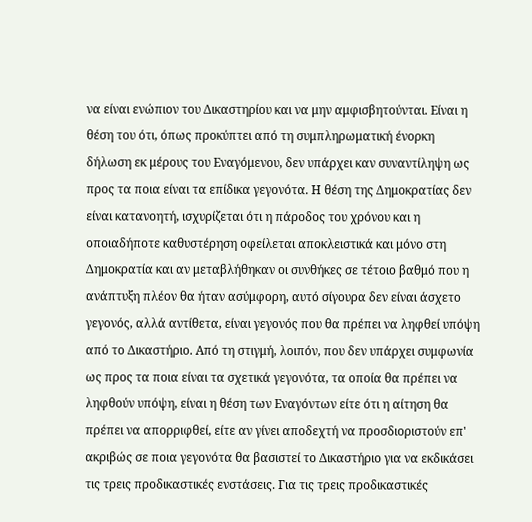να είναι ενώπιον του Δικαστηρίου και να μην αμφισβητούνται. Είναι η θέση του ότι, όπως προκύπτει από τη συμπληρωματική ένορκη δήλωση εκ μέρους του Εναγόμενου, δεν υπάρχει καν συναντίληψη ως προς τα ποια είναι τα επίδικα γεγονότα. Η θέση της Δημοκρατίας δεν είναι κατανοητή, ισχυρίζεται ότι η πάροδος του χρόνου και η οποιαδήποτε καθυστέρηση οφείλεται αποκλειστικά και μόνο στη Δημοκρατία και αν μεταβλήθηκαν οι συνθήκες σε τέτοιο βαθμό που η ανάπτυξη πλέον θα ήταν ασύμφορη, αυτό σίγουρα δεν είναι άσχετο γεγονός, αλλά αντίθετα, είναι γεγονός που θα πρέπει να ληφθεί υπόψη από το Δικαστήριο. Από τη στιγμή, λοιπόν, που δεν υπάρχει συμφωνία ως προς τα ποια είναι τα σχετικά γεγονότα, τα οποία θα πρέπει να ληφθούν υπόψη, είναι η θέση των Εναγόντων είτε ότι η αίτηση θα πρέπει να απορριφθεί, είτε αν γίνει αποδεχτή να προσδιοριστούν επ' ακριβώς σε ποια γεγονότα θα βασιστεί το Δικαστήριο για να εκδικάσει τις τρεις προδικαστικές ενστάσεις. Για τις τρεις προδικαστικές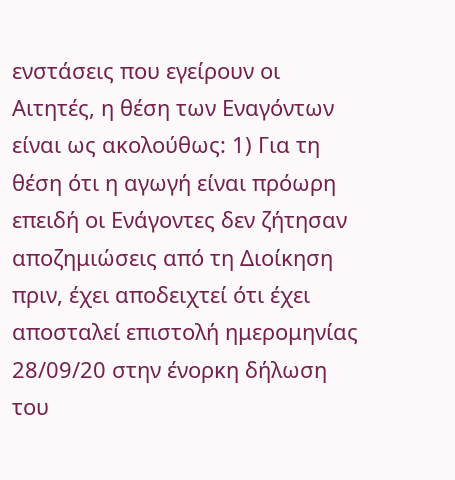ενστάσεις που εγείρουν οι Αιτητές, η θέση των Εναγόντων είναι ως ακολούθως: 1) Για τη θέση ότι η αγωγή είναι πρόωρη επειδή οι Ενάγοντες δεν ζήτησαν αποζημιώσεις από τη Διοίκηση πριν, έχει αποδειχτεί ότι έχει αποσταλεί επιστολή ημερομηνίας 28/09/20 στην ένορκη δήλωση του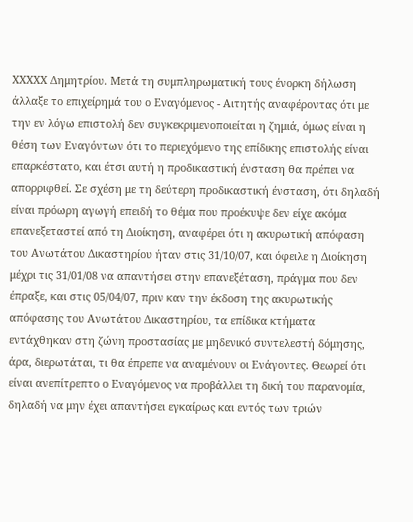XXXXX Δημητρίου. Μετά τη συμπληρωματική τους ένορκη δήλωση άλλαξε το επιχείρημά του ο Εναγόμενος - Αιτητής αναφέροντας ότι με την εν λόγω επιστολή δεν συγκεκριμενοποιείται η ζημιά, όμως είναι η θέση των Εναγόντων ότι το περιεχόμενο της επίδικης επιστολής είναι επαρκέστατο, και έτσι αυτή η προδικαστική ένσταση θα πρέπει να απορριφθεί. Σε σχέση με τη δεύτερη προδικαστική ένσταση, ότι δηλαδή είναι πρόωρη αγωγή επειδή το θέμα που προέκυψε δεν είχε ακόμα επανεξεταστεί από τη Διοίκηση, αναφέρει ότι η ακυρωτική απόφαση του Ανωτάτου Δικαστηρίου ήταν στις 31/10/07, και όφειλε η Διοίκηση μέχρι τις 31/01/08 να απαντήσει στην επανεξέταση, πράγμα που δεν έπραξε, και στις 05/04/07, πριν καν την έκδοση της ακυρωτικής απόφασης του Ανωτάτου Δικαστηρίου, τα επίδικα κτήματα εντάχθηκαν στη ζώνη προστασίας με μηδενικό συντελεστή δόμησης, άρα, διερωτάται, τι θα έπρεπε να αναμένουν οι Ενάγοντες. Θεωρεί ότι είναι ανεπίτρεπτο ο Εναγόμενος να προβάλλει τη δική του παρανομία, δηλαδή να μην έχει απαντήσει εγκαίρως και εντός των τριών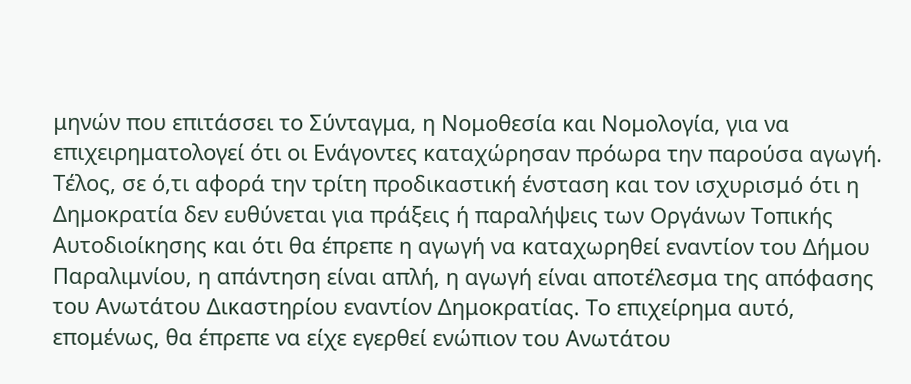μηνών που επιτάσσει το Σύνταγμα, η Νομοθεσία και Νομολογία, για να επιχειρηματολογεί ότι οι Ενάγοντες καταχώρησαν πρόωρα την παρούσα αγωγή. Τέλος, σε ό,τι αφορά την τρίτη προδικαστική ένσταση και τον ισχυρισμό ότι η Δημοκρατία δεν ευθύνεται για πράξεις ή παραλήψεις των Οργάνων Τοπικής Αυτοδιοίκησης και ότι θα έπρεπε η αγωγή να καταχωρηθεί εναντίον του Δήμου Παραλιμνίου, η απάντηση είναι απλή, η αγωγή είναι αποτέλεσμα της απόφασης του Ανωτάτου Δικαστηρίου εναντίον Δημοκρατίας. Το επιχείρημα αυτό, επομένως, θα έπρεπε να είχε εγερθεί ενώπιον του Ανωτάτου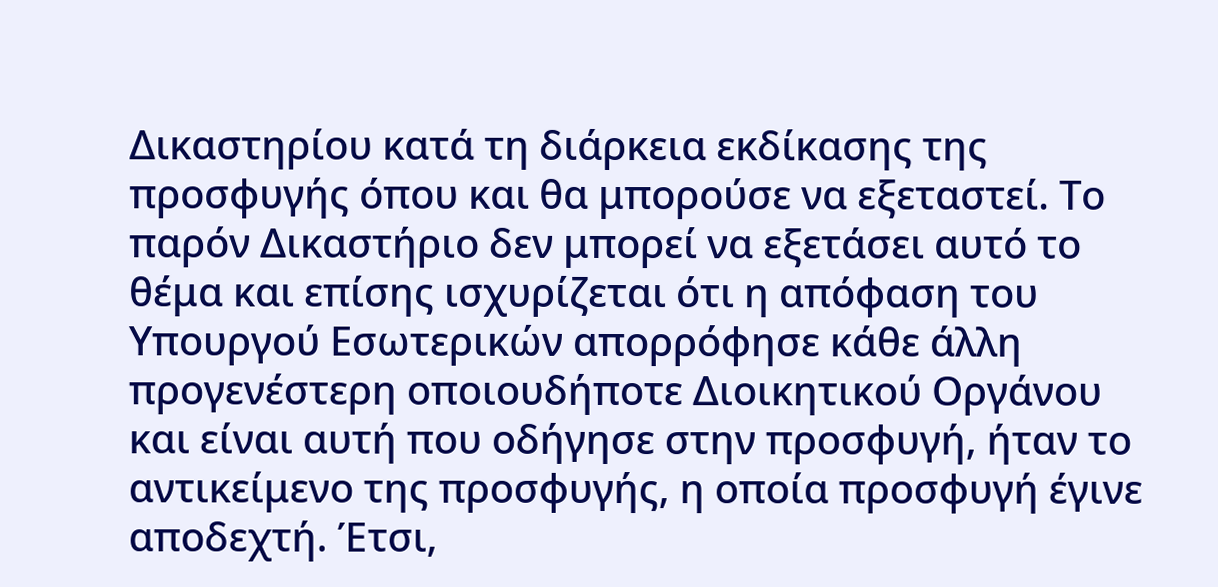Δικαστηρίου κατά τη διάρκεια εκδίκασης της προσφυγής όπου και θα μπορούσε να εξεταστεί. Το παρόν Δικαστήριο δεν μπορεί να εξετάσει αυτό το θέμα και επίσης ισχυρίζεται ότι η απόφαση του Υπουργού Εσωτερικών απορρόφησε κάθε άλλη προγενέστερη οποιουδήποτε Διοικητικού Οργάνου και είναι αυτή που οδήγησε στην προσφυγή, ήταν το αντικείμενο της προσφυγής, η οποία προσφυγή έγινε αποδεχτή. Έτσι,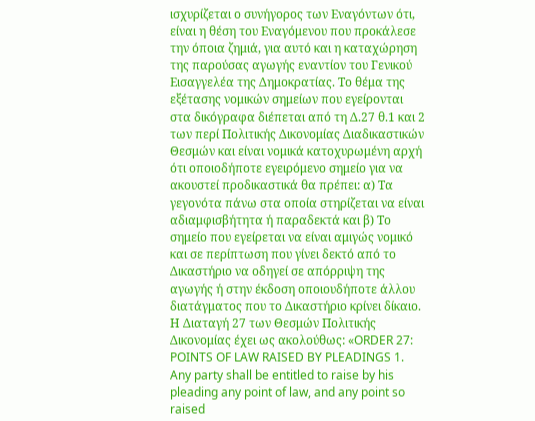ισχυρίζεται ο συνήγορος των Εναγόντων ότι, είναι η θέση του Εναγόμενου που προκάλεσε την όποια ζημιά, για αυτό και η καταχώρηση της παρούσας αγωγής εναντίον του Γενικού Εισαγγελέα της Δημοκρατίας. Το θέμα της εξέτασης νομικών σημείων που εγείρονται στα δικόγραφα διέπεται από τη Δ.27 θ.1 και 2 των περί Πολιτικής Δικονομίας Διαδικαστικών Θεσμών και είναι νομικά κατοχυρωμένη αρχή ότι οποιοδήποτε εγειρόμενο σημείο για να ακουστεί προδικαστικά θα πρέπει: α) Τα γεγονότα πάνω στα οποία στηρίζεται να είναι αδιαμφισβήτητα ή παραδεκτά και β) Το σημείο που εγείρεται να είναι αμιγώς νομικό και σε περίπτωση που γίνει δεκτό από το Δικαστήριο να οδηγεί σε απόρριψη της αγωγής ή στην έκδοση οποιουδήποτε άλλου διατάγματος που το Δικαστήριο κρίνει δίκαιο. Η Διαταγή 27 των Θεσμών Πολιτικής Δικονομίας έχει ως ακολούθως: «ORDER 27: POINTS OF LAW RAISED BY PLEADINGS 1. Any party shall be entitled to raise by his pleading any point of law, and any point so raised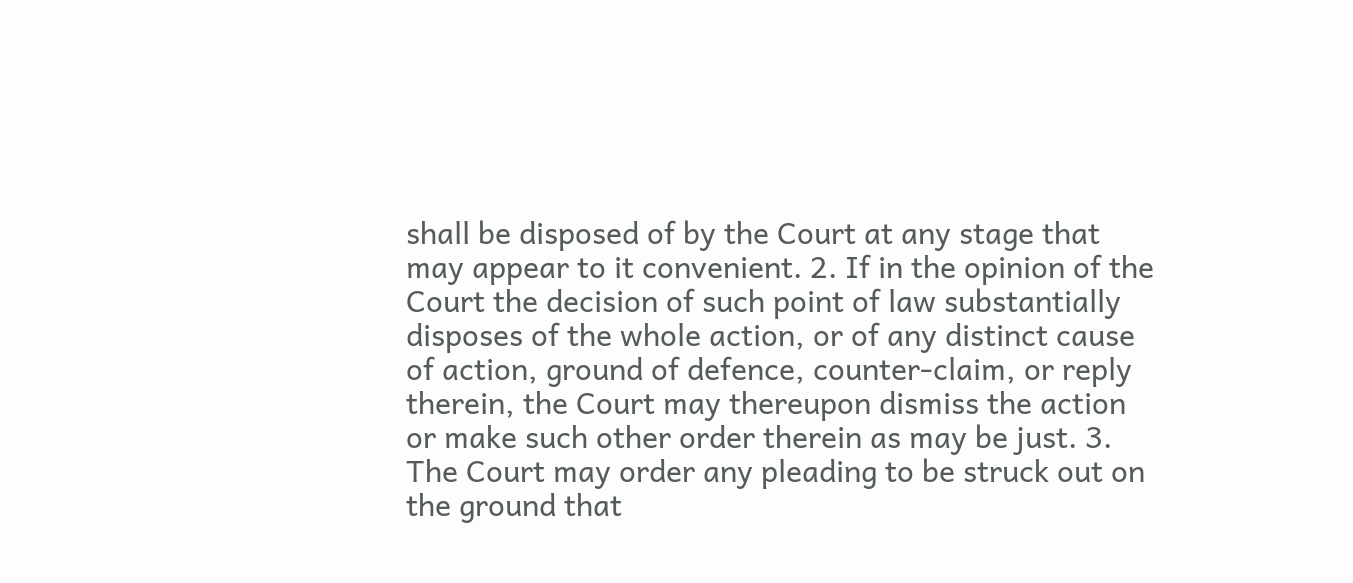shall be disposed of by the Court at any stage that may appear to it convenient. 2. If in the opinion of the Court the decision of such point of law substantially disposes of the whole action, or of any distinct cause of action, ground of defence, counter-claim, or reply therein, the Court may thereupon dismiss the action or make such other order therein as may be just. 3. The Court may order any pleading to be struck out on the ground that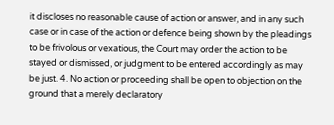it discloses no reasonable cause of action or answer, and in any such case or in case of the action or defence being shown by the pleadings to be frivolous or vexatious, the Court may order the action to be stayed or dismissed, or judgment to be entered accordingly as may be just. 4. No action or proceeding shall be open to objection on the ground that a merely declaratory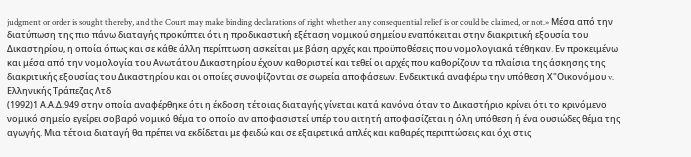judgment or order is sought thereby, and the Court may make binding declarations of right whether any consequential relief is or could be claimed, or not.» Μέσα από την διατύπωση της πιο πάνω διαταγής προκύπτει ότι η προδικαστική εξέταση νομικού σημείου εναπόκειται στην διακριτική εξουσία του Δικαστηρίου, η οποία όπως και σε κάθε άλλη περίπτωση ασκείται με βάση αρχές και προϋποθέσεις που νομολογιακά τέθηκαν. Εν προκειμένω και μέσα από την νομολογία του Ανωτάτου Δικαστηρίου έχουν καθοριστεί και τεθεί οι αρχές που καθορίζουν τα πλαίσια της άσκησης της διακριτικής εξουσίας του Δικαστηρίου και οι οποίες συνοψίζονται σε σωρεία αποφάσεων. Ενδεικτικά αναφέρω την υπόθεση Χ"Οικονόμου v. Ελληνικής Τράπεζας Λτδ
(1992)1 Α.Α.Δ.949 στην οποία αναφέρθηκε ότι η έκδοση τέτοιας διαταγής γίνεται κατά κανόνα όταν το Δικαστήριο κρίνει ότι το κρινόμενο νομικό σημείο εγείρει σοβαρό νομικό θέμα το οποίο αν αποφασιστεί υπέρ του αιτητή αποφασίζεται η όλη υπόθεση ή ένα ουσιώδες θέμα της αγωγής. Μια τέτοια διαταγή θα πρέπει να εκδίδεται με φειδώ και σε εξαιρετικά απλές και καθαρές περιπτώσεις και όχι στις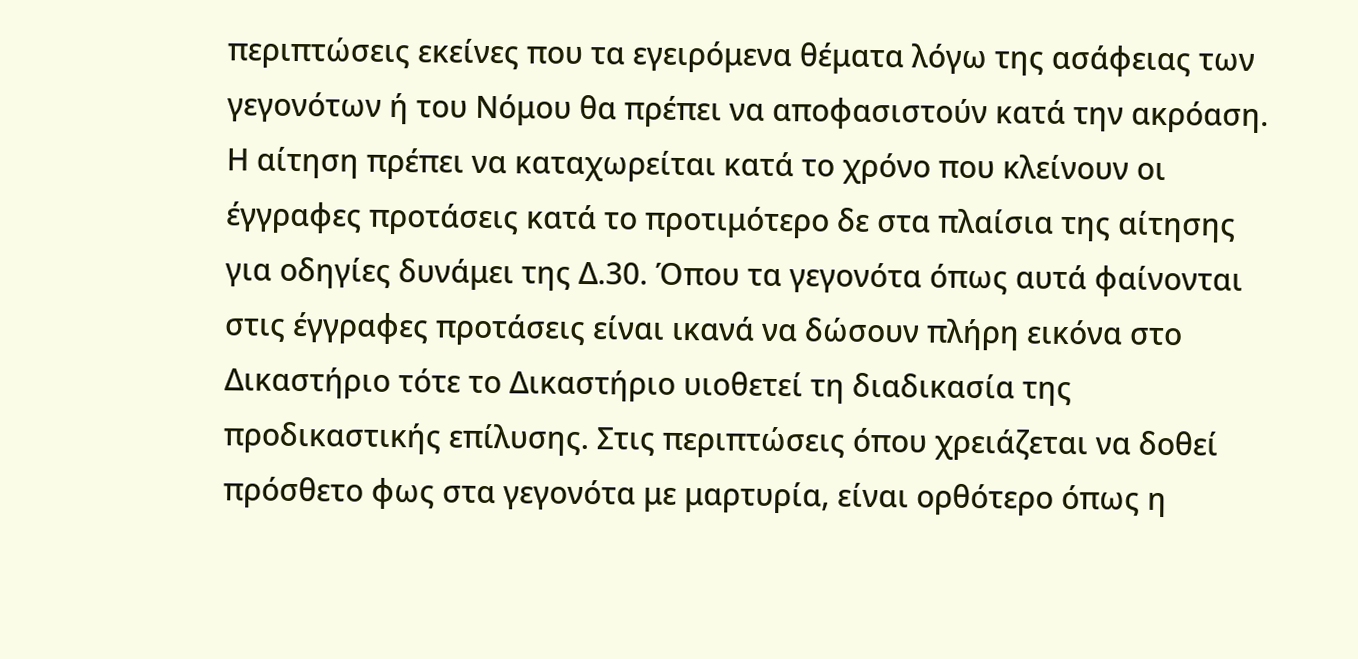περιπτώσεις εκείνες που τα εγειρόμενα θέματα λόγω της ασάφειας των γεγονότων ή του Νόμου θα πρέπει να αποφασιστούν κατά την ακρόαση. Η αίτηση πρέπει να καταχωρείται κατά το χρόνο που κλείνουν οι έγγραφες προτάσεις κατά το προτιμότερο δε στα πλαίσια της αίτησης για οδηγίες δυνάμει της Δ.30. Όπου τα γεγονότα όπως αυτά φαίνονται στις έγγραφες προτάσεις είναι ικανά να δώσουν πλήρη εικόνα στο Δικαστήριο τότε το Δικαστήριο υιοθετεί τη διαδικασία της προδικαστικής επίλυσης. Στις περιπτώσεις όπου χρειάζεται να δοθεί πρόσθετο φως στα γεγονότα με μαρτυρία, είναι ορθότερο όπως η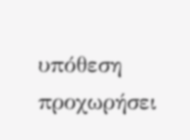υπόθεση προχωρήσει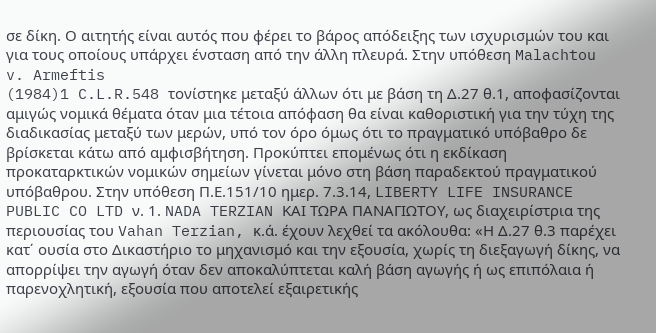σε δίκη. Ο αιτητής είναι αυτός που φέρει το βάρος απόδειξης των ισχυρισμών του και για τους οποίους υπάρχει ένσταση από την άλλη πλευρά. Στην υπόθεση Malachtou v. Armeftis
(1984)1 C.L.R.548 τονίστηκε μεταξύ άλλων ότι με βάση τη Δ.27 θ.1, αποφασίζονται αμιγώς νομικά θέματα όταν μια τέτοια απόφαση θα είναι καθοριστική για την τύχη της διαδικασίας μεταξύ των μερών, υπό τον όρο όμως ότι το πραγματικό υπόβαθρο δε βρίσκεται κάτω από αμφισβήτηση. Προκύπτει επομένως ότι η εκδίκαση προκαταρκτικών νομικών σημείων γίνεται μόνο στη βάση παραδεκτού πραγματικού υπόβαθρου. Στην υπόθεση Π.Ε.151/10 ημερ. 7.3.14, LIBERTY LIFE INSURANCE PUBLIC CO LTD ν. 1. NADA TERZIAN ΚΑΙ ΤΩΡΑ ΠΑΝΑΓΙΩΤΟΥ, ως διαχειρίστρια της περιουσίας του Vahan Terzian, κ.ά. έχουν λεχθεί τα ακόλουθα: «Η Δ.27 θ.3 παρέχει κατ΄ ουσία στο Δικαστήριο το μηχανισμό και την εξουσία, χωρίς τη διεξαγωγή δίκης, να απορρίψει την αγωγή όταν δεν αποκαλύπτεται καλή βάση αγωγής ή ως επιπόλαια ή παρενοχλητική, εξουσία που αποτελεί εξαιρετικής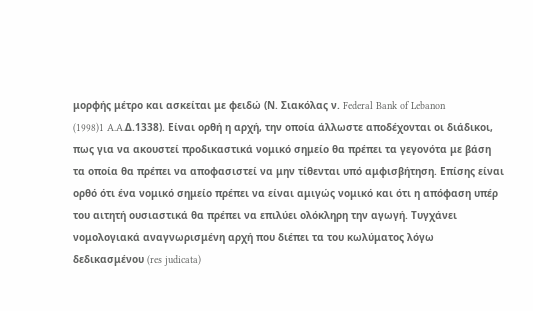μορφής μέτρο και ασκείται με φειδώ (Ν. Σιακόλας ν. Federal Bank of Lebanon
(1998)1 A.A.Δ.1338). Είναι ορθή η αρχή, την οποία άλλωστε αποδέχονται οι διάδικοι, πως για να ακουστεί προδικαστικά νομικό σημείο θα πρέπει τα γεγονότα με βάση τα οποία θα πρέπει να αποφασιστεί να μην τίθενται υπό αμφισβήτηση. Επίσης είναι ορθό ότι ένα νομικό σημείο πρέπει να είναι αμιγώς νομικό και ότι η απόφαση υπέρ του αιτητή ουσιαστικά θα πρέπει να επιλύει ολόκληρη την αγωγή. Τυγχάνει νομολογιακά αναγνωρισμένη αρχή που διέπει τα του κωλύματος λόγω δεδικασμένου (res judicata)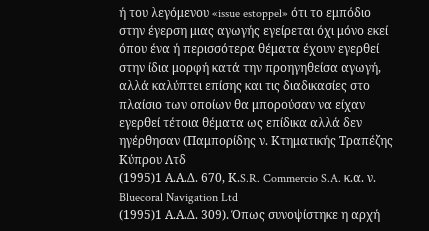ή του λεγόμενου «issue estoppel» ότι το εμπόδιο στην έγερση μιας αγωγής εγείρεται όχι μόνο εκεί όπου ένα ή περισσότερα θέματα έχουν εγερθεί στην ίδια μορφή κατά την προηγηθείσα αγωγή, αλλά καλύπτει επίσης και τις διαδικασίες στο πλαίσιο των οποίων θα μπορούσαν να είχαν εγερθεί τέτοια θέματα ως επίδικα αλλά δεν ηγέρθησαν (Παμπορίδης ν. Κτηματικής Τραπέζης Κύπρου Λτδ
(1995)1 Α.Α.Δ. 670, Κ.S.R. Commercio S.A. κ.α. ν. Bluecoral Navigation Ltd
(1995)1 Α.Α.Δ. 309). Όπως συνοψίστηκε η αρχή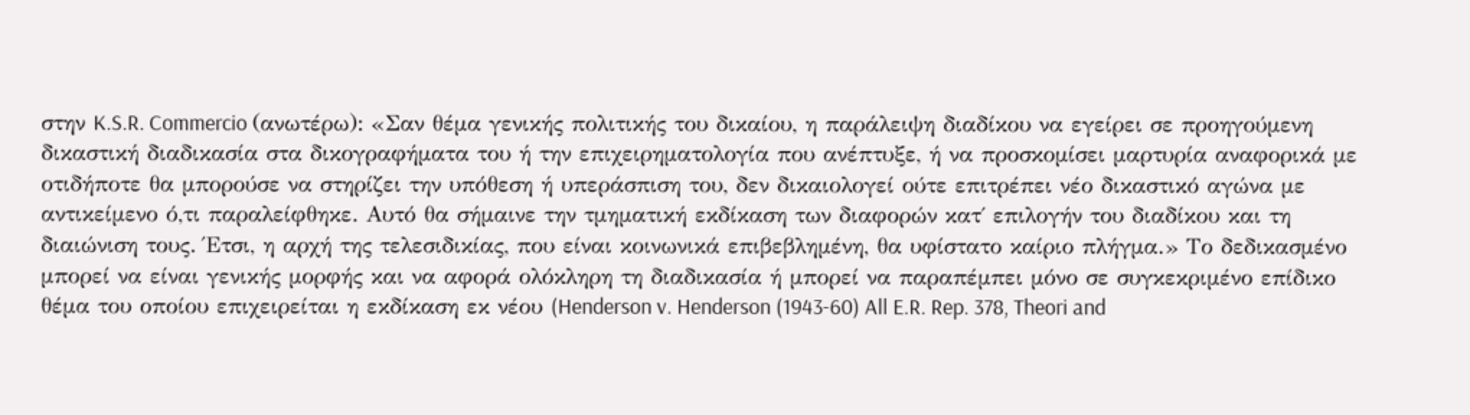στην K.S.R. Commercio (ανωτέρω): «Σαν θέμα γενικής πολιτικής του δικαίου, η παράλειψη διαδίκου να εγείρει σε προηγούμενη δικαστική διαδικασία στα δικογραφήματα του ή την επιχειρηματολογία που ανέπτυξε, ή να προσκομίσει μαρτυρία αναφορικά με οτιδήποτε θα μπορούσε να στηρίζει την υπόθεση ή υπεράσπιση του, δεν δικαιολογεί ούτε επιτρέπει νέο δικαστικό αγώνα με αντικείμενο ό,τι παραλείφθηκε. Αυτό θα σήμαινε την τμηματική εκδίκαση των διαφορών κατ΄ επιλογήν του διαδίκου και τη διαιώνιση τους. Έτσι, η αρχή της τελεσιδικίας, που είναι κοινωνικά επιβεβλημένη, θα υφίστατο καίριο πλήγμα.» Το δεδικασμένο μπορεί να είναι γενικής μορφής και να αφορά ολόκληρη τη διαδικασία ή μπορεί να παραπέμπει μόνο σε συγκεκριμένο επίδικο θέμα του οποίου επιχειρείται η εκδίκαση εκ νέου (Henderson v. Henderson (1943-60) All E.R. Rep. 378, Theori and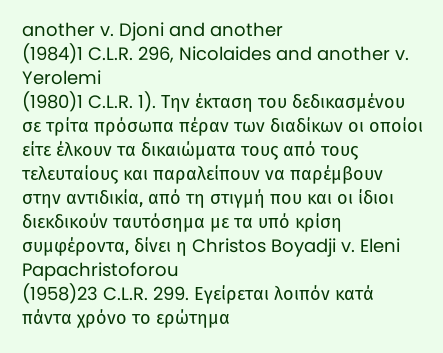another v. Djoni and another
(1984)1 C.L.R. 296, Nicolaides and another v. Yerolemi
(1980)1 C.L.R. 1). Την έκταση του δεδικασμένου σε τρίτα πρόσωπα πέραν των διαδίκων οι οποίοι είτε έλκουν τα δικαιώματα τους από τους τελευταίους και παραλείπουν να παρέμβουν στην αντιδικία, από τη στιγμή που και οι ίδιοι διεκδικούν ταυτόσημα με τα υπό κρίση συμφέροντα, δίνει η Christos Boyadji v. Eleni Papachristoforou
(1958)23 C.L.R. 299. Εγείρεται λοιπόν κατά πάντα χρόνο το ερώτημα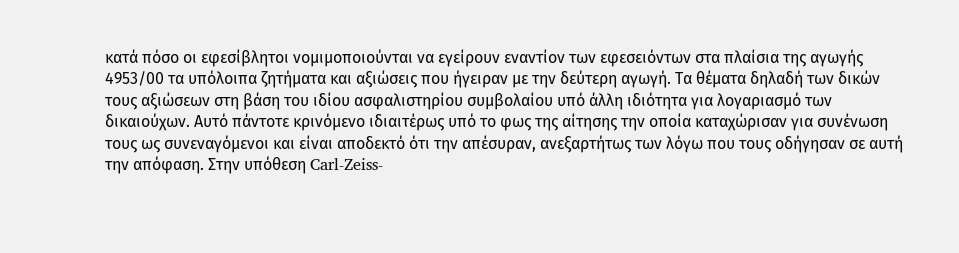κατά πόσο οι εφεσίβλητοι νομιμοποιούνται να εγείρουν εναντίον των εφεσειόντων στα πλαίσια της αγωγής 4953/00 τα υπόλοιπα ζητήματα και αξιώσεις που ήγειραν με την δεύτερη αγωγή. Τα θέματα δηλαδή των δικών τους αξιώσεων στη βάση του ιδίου ασφαλιστηρίου συμβολαίου υπό άλλη ιδιότητα για λογαριασμό των δικαιούχων. Αυτό πάντοτε κρινόμενο ιδιαιτέρως υπό το φως της αίτησης την οποία καταχώρισαν για συνένωση τους ως συνεναγόμενοι και είναι αποδεκτό ότι την απέσυραν, ανεξαρτήτως των λόγω που τους οδήγησαν σε αυτή την απόφαση. Στην υπόθεση Carl-Zeiss-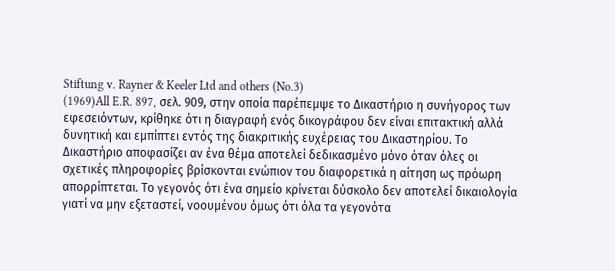Stiftung v. Rayner & Keeler Ltd and others (No.3)
(1969)All E.R. 897, σελ. 909, στην οποία παρέπεμψε το Δικαστήριο η συνήγορος των εφεσειόντων, κρίθηκε ότι η διαγραφή ενός δικογράφου δεν είναι επιτακτική αλλά δυνητική και εμπίπτει εντός της διακριτικής ευχέρειας του Δικαστηρίου. Το Δικαστήριο αποφασίζει αν ένα θέμα αποτελεί δεδικασμένο μόνο όταν όλες οι σχετικές πληροφορίες βρίσκονται ενώπιον του διαφορετικά η αίτηση ως πρόωρη απορρίπτεται. Το γεγονός ότι ένα σημείο κρίνεται δύσκολο δεν αποτελεί δικαιολογία γιατί να μην εξεταστεί, νοουμένου όμως ότι όλα τα γεγονότα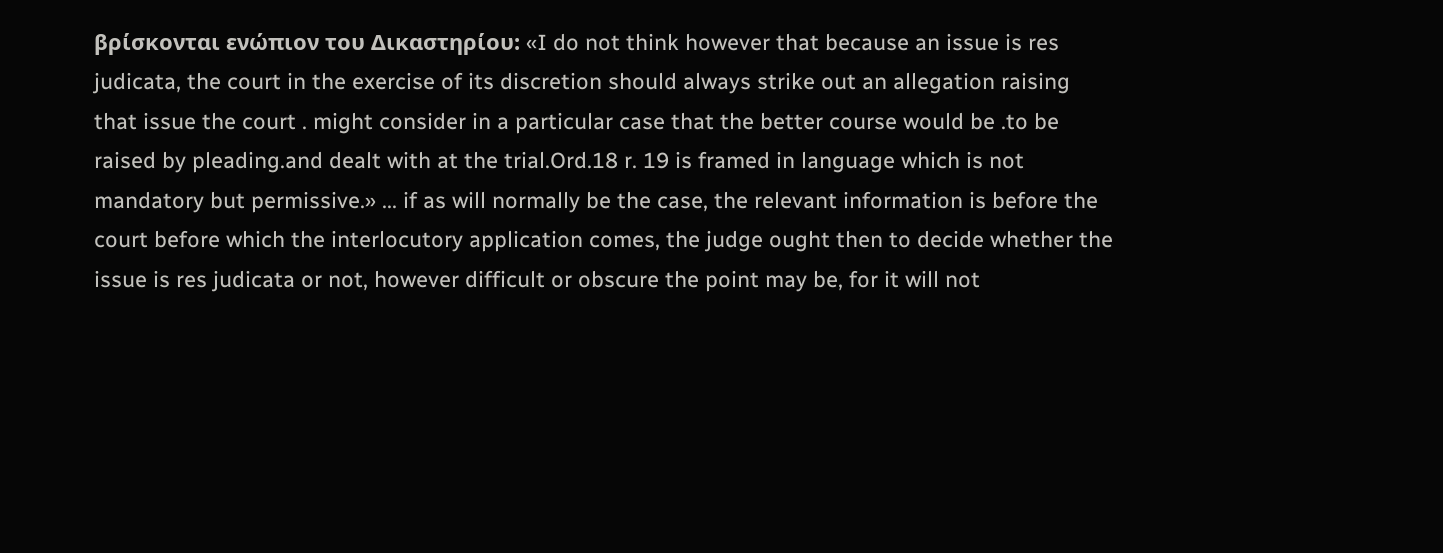βρίσκονται ενώπιον του Δικαστηρίου: «I do not think however that because an issue is res judicata, the court in the exercise of its discretion should always strike out an allegation raising that issue the court . might consider in a particular case that the better course would be .to be raised by pleading.and dealt with at the trial.Ord.18 r. 19 is framed in language which is not mandatory but permissive.» ... if as will normally be the case, the relevant information is before the court before which the interlocutory application comes, the judge ought then to decide whether the issue is res judicata or not, however difficult or obscure the point may be, for it will not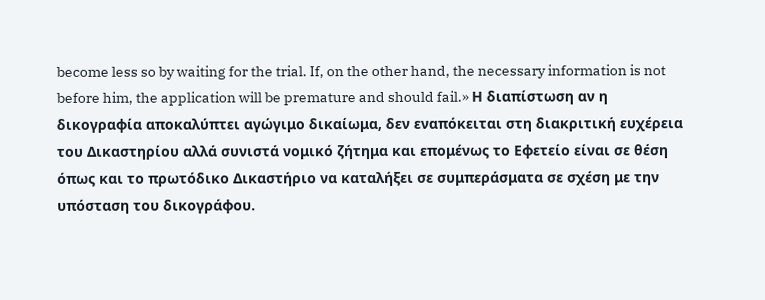become less so by waiting for the trial. If, on the other hand, the necessary information is not before him, the application will be premature and should fail.» Η διαπίστωση αν η δικογραφία αποκαλύπτει αγώγιμο δικαίωμα, δεν εναπόκειται στη διακριτική ευχέρεια του Δικαστηρίου αλλά συνιστά νομικό ζήτημα και επομένως το Εφετείο είναι σε θέση όπως και το πρωτόδικο Δικαστήριο να καταλήξει σε συμπεράσματα σε σχέση με την υπόσταση του δικογράφου.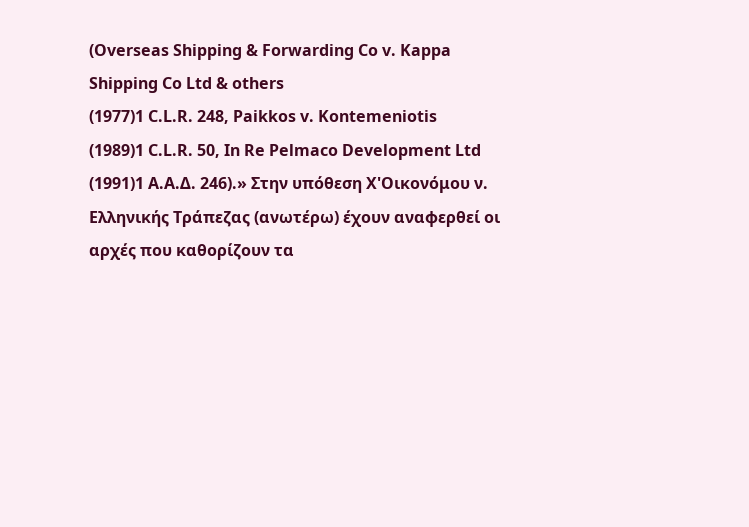(Οverseas Shipping & Forwarding Co v. Kappa Shipping Co Ltd & others
(1977)1 C.L.R. 248, Paikkos v. Kontemeniotis
(1989)1 C.L.R. 50, In Re Pelmaco Development Ltd
(1991)1 Α.Α.Δ. 246).» Στην υπόθεση Χ'Οικονόμου ν. Ελληνικής Τράπεζας (ανωτέρω) έχουν αναφερθεί οι αρχές που καθορίζουν τα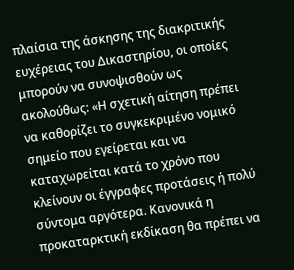πλαίσια της άσκησης της διακριτικής ευχέρειας του Δικαστηρίου, οι οποίες μπορούν να συνοψισθούν ως ακολούθως: «Η σχετική αίτηση πρέπει να καθορίζει το συγκεκριμένο νομικό σημείο που εγείρεται και να καταχωρείται κατά το χρόνο που κλείνουν οι έγγραφες προτάσεις ή πολύ σύντομα αργότερα. Κανονικά η προκαταρκτική εκδίκαση θα πρέπει να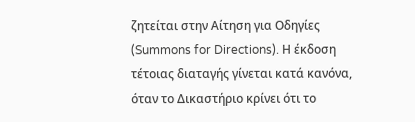ζητείται στην Αίτηση για Οδηγίες (Summons for Directions). Η έκδοση τέτοιας διαταγής γίνεται κατά κανόνα, όταν το Δικαστήριο κρίνει ότι το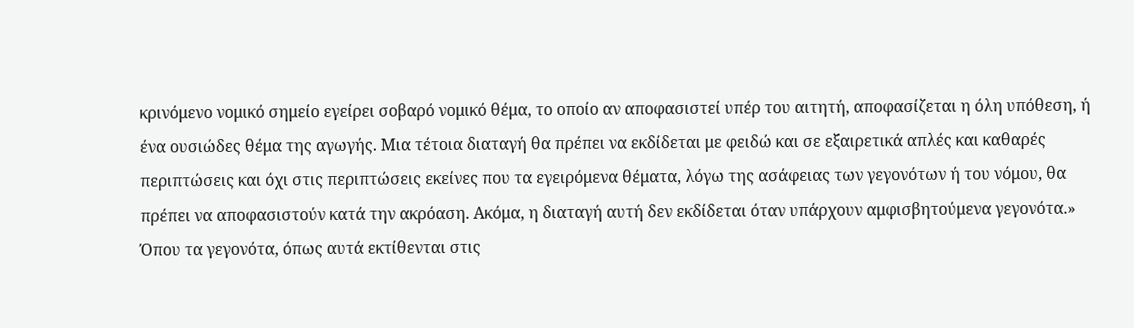κρινόμενο νομικό σημείο εγείρει σοβαρό νομικό θέμα, το οποίο αν αποφασιστεί υπέρ του αιτητή, αποφασίζεται η όλη υπόθεση, ή ένα ουσιώδες θέμα της αγωγής. Μια τέτοια διαταγή θα πρέπει να εκδίδεται με φειδώ και σε εξαιρετικά απλές και καθαρές περιπτώσεις και όχι στις περιπτώσεις εκείνες που τα εγειρόμενα θέματα, λόγω της ασάφειας των γεγονότων ή του νόμου, θα πρέπει να αποφασιστούν κατά την ακρόαση. Ακόμα, η διαταγή αυτή δεν εκδίδεται όταν υπάρχουν αμφισβητούμενα γεγονότα.» Όπου τα γεγονότα, όπως αυτά εκτίθενται στις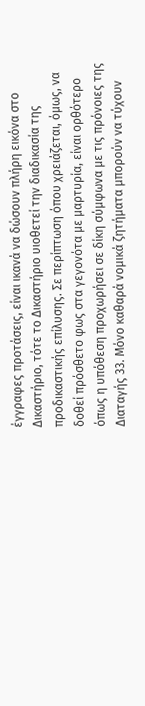έγγραφες προτάσεις, είναι ικανά να δώσουν πλήρη εικόνα στο Δικαστήριο, τότε το Δικαστήριο υιοθετεί την διαδικασία της προδικαστικής επίλυσης. Σε περίπτωση όπου χρειάζεται, όμως, να δοθεί πρόσθετο φως στα γεγονότα με μαρτυρία, είναι ορθότερο όπως η υπόθεση προχωρήσει σε δίκη σύμφωνα με τις πρόνοιες της Διαταγής 33. Μόνο καθαρά νομικά ζητήματα μπορούν να τύχουν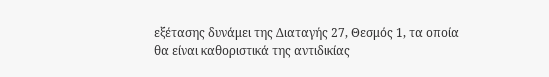εξέτασης δυνάμει της Διαταγής 27, Θεσμός 1, τα οποία θα είναι καθοριστικά της αντιδικίας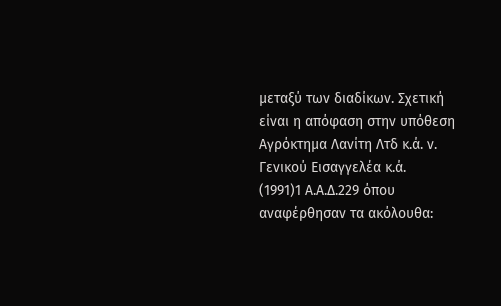μεταξύ των διαδίκων. Σχετική είναι η απόφαση στην υπόθεση Αγρόκτημα Λανίτη Λτδ κ.ά. ν. Γενικού Εισαγγελέα κ.ά.
(1991)1 Α.Α.Δ.229 όπου αναφέρθησαν τα ακόλουθα: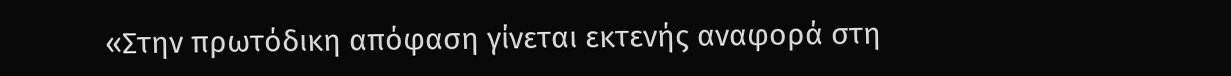«Στην πρωτόδικη απόφαση γίνεται εκτενής αναφορά στη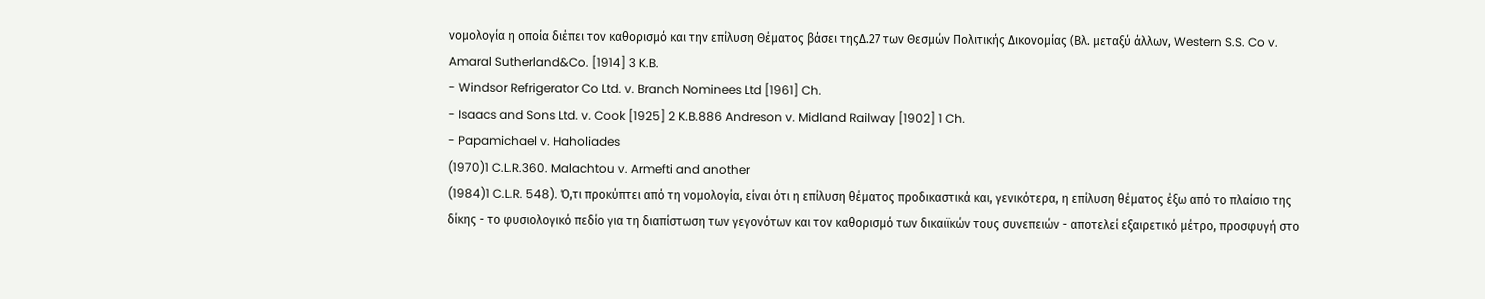νομολογία η οποία διέπει τον καθορισμό και την επίλυση Θέματος βάσει τηςΔ.27 των Θεσμών Πολιτικής Δικονομίας (Βλ. μεταξύ άλλων, Western S.S. Co v. Amaral Sutherland&Co. [1914] 3 K.B.
- Windsor Refrigerator Co Ltd. v. Branch Nominees Ltd [1961] Ch.
- Isaacs and Sons Ltd. v. Cook [1925] 2 K.B.886 Andreson v. Midland Railway [1902] 1 Ch.
- Papamichael v. Haholiades
(1970)1 C.L.R.360. Malachtou v. Armefti and another
(1984)1 C.L.R. 548). Ό,τι προκύπτει από τη νομολογία, είναι ότι η επίλυση θέματος προδικαστικά και, γενικότερα, η επίλυση θέματος έξω από το πλαίσιο της δίκης - το φυσιολογικό πεδίο για τη διαπίστωση των γεγονότων και τον καθορισμό των δικαιϊκών τους συνεπειών - αποτελεί εξαιρετικό μέτρο, προσφυγή στο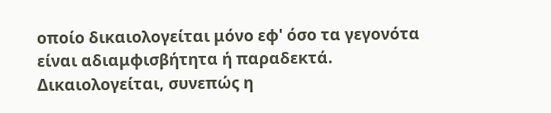οποίο δικαιολογείται μόνο εφ' όσο τα γεγονότα είναι αδιαμφισβήτητα ή παραδεκτά. Δικαιολογείται, συνεπώς η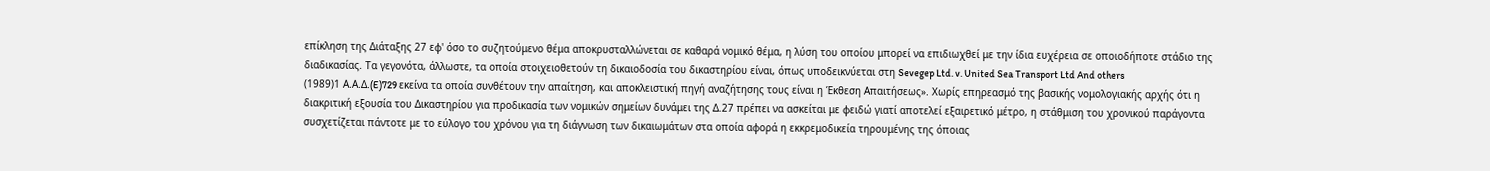επίκληση της Διάταξης 27 εφ' όσο το συζητούμενο θέμα αποκρυσταλλώνεται σε καθαρά νομικό θέμα, η λύση του οποίου μπορεί να επιδιωχθεί με την ίδια ευχέρεια σε οποιοδήποτε στάδιο της διαδικασίας. Τα γεγονότα, άλλωστε, τα οποία στοιχειοθετούν τη δικαιοδοσία του δικαστηρίου είναι, όπως υποδεικνύεται στη Sevegep Ltd. v. United Sea Transport Ltd And others
(1989)1 Α.Α.Δ.(E)729 εκείνα τα οποία συνθέτουν την απαίτηση, και αποκλειστική πηγή αναζήτησης τους είναι η Έκθεση Απαιτήσεως». Χωρίς επηρεασμό της βασικής νομολογιακής αρχής ότι η διακριτική εξουσία του Δικαστηρίου για προδικασία των νομικών σημείων δυνάμει της Δ.27 πρέπει να ασκείται με φειδώ γιατί αποτελεί εξαιρετικό μέτρο, η στάθμιση του χρονικού παράγοντα συσχετίζεται πάντοτε με το εύλογο του χρόνου για τη διάγνωση των δικαιωμάτων στα οποία αφορά η εκκρεμοδικεία τηρουμένης της όποιας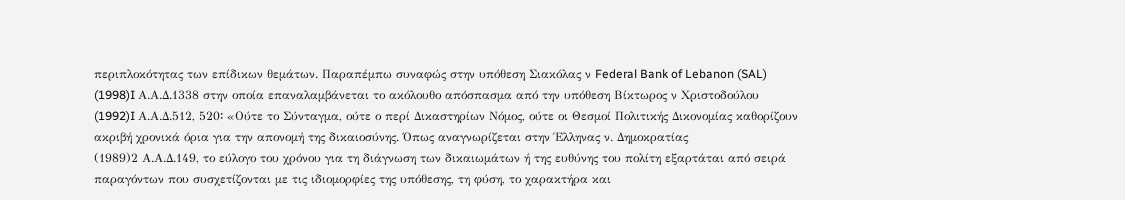περιπλοκότητας των επίδικων θεμάτων. Παραπέμπω συναφώς στην υπόθεση Σιακόλας ν Federal Bank of Lebanon (SAL)
(1998)I Α.Α.Δ.1338 στην οποία επαναλαμβάνεται το ακόλουθο απόσπασμα από την υπόθεση Βίκτωρος ν Χριστοδούλου
(1992)I Α.Α.Δ.512, 520꞉ «Ούτε το Σύνταγμα, ούτε ο περί Δικαστηρίων Νόμος, ούτε οι Θεσμοί Πολιτικής Δικονομίας καθορίζουν ακριβή χρονικά όρια για την απονομή της δικαιοσύνης. Όπως αναγνωρίζεται στην Έλληνας ν. Δημοκρατίας
(1989)2 Α.Α.Δ.149, το εύλογο του χρόνου για τη διάγνωση των δικαιωμάτων ή της ευθύνης του πολίτη εξαρτάται από σειρά παραγόντων που συσχετίζονται με τις ιδιομορφίες της υπόθεσης, τη φύση, το χαρακτήρα και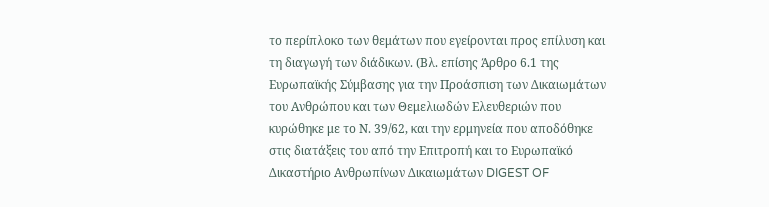το περίπλοκο των θεμάτων που εγείρονται προς επίλυση και τη διαγωγή των διάδικων. (Βλ. επίσης Άρθρο 6.1 της Ευρωπαϊκής Σύμβασης για την Προάσπιση των Δικαιωμάτων του Ανθρώπου και των Θεμελιωδών Ελευθεριών που κυρώθηκε με το Ν. 39/62, και την ερμηνεία που αποδόθηκε στις διατάξεις του από την Επιτροπή και το Ευρωπαϊκό Δικαστήριο Ανθρωπίνων Δικαιωμάτων DIGEST OF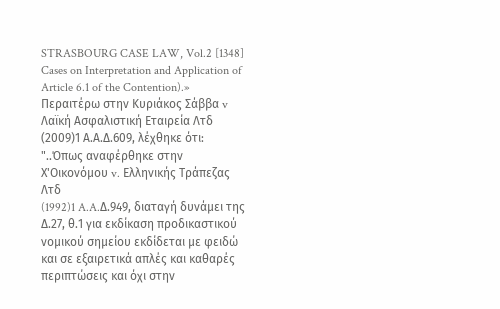STRASBOURG CASE LAW, Vol.2 [1348] Cases on Interpretation and Application of Article 6.1 of the Contention).» Περαιτέρω στην Κυριάκος Σάββα v Λαϊκή Ασφαλιστική Εταιρεία Λτδ
(2009)1 Α.Α.Δ.609, λέχθηκε ότι: "..Όπως αναφέρθηκε στην Χ'Οικονόμου v. Ελληνικής Τράπεζας Λτδ
(1992)1 A.A.Δ.949, διαταγή δυνάμει της Δ.27, θ.1 για εκδίκαση προδικαστικού νομικού σημείου εκδίδεται με φειδώ και σε εξαιρετικά απλές και καθαρές περιπτώσεις και όχι στην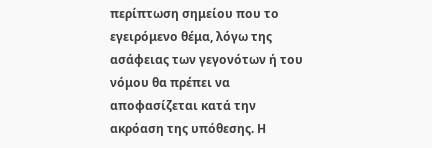περίπτωση σημείου που το εγειρόμενο θέμα, λόγω της ασάφειας των γεγονότων ή του νόμου θα πρέπει να αποφασίζεται κατά την ακρόαση της υπόθεσης. Η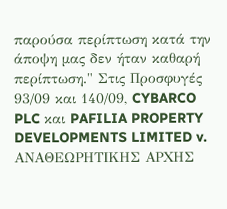παρούσα περίπτωση κατά την άποψη μας δεν ήταν καθαρή περίπτωση." Στις Προσφυγές 93/09 και 140/09, CYBARCO PLC και PAFILIA PROPERTY DEVELOPMENTS LIMITED v. ΑΝΑΘΕΩΡΗΤΙΚΗΣ ΑΡΧΗΣ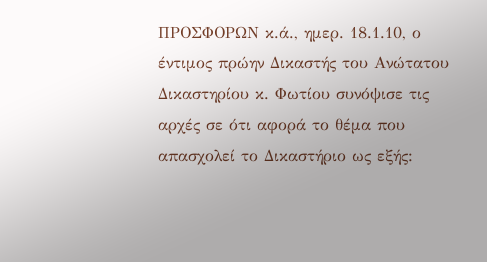ΠΡΟΣΦΟΡΩΝ κ.ά., ημερ. 18.1.10, ο έντιμος πρώην Δικαστής του Ανώτατου Δικαστηρίου κ. Φωτίου συνόψισε τις αρχές σε ότι αφορά το θέμα που απασχολεί το Δικαστήριο ως εξής: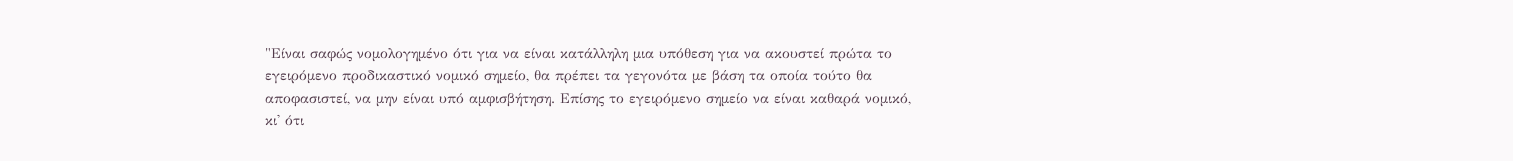"Είναι σαφώς νομολογημένο ότι για να είναι κατάλληλη μια υπόθεση για να ακουστεί πρώτα το εγειρόμενο προδικαστικό νομικό σημείο, θα πρέπει τα γεγονότα με βάση τα οποία τούτο θα αποφασιστεί, να μην είναι υπό αμφισβήτηση. Επίσης το εγειρόμενο σημείο να είναι καθαρά νομικό, κι' ότι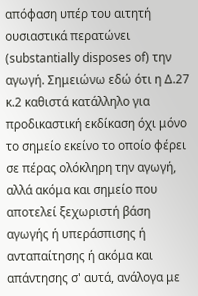απόφαση υπέρ του αιτητή ουσιαστικά περατώνει (substantially disposes of) την αγωγή. Σημειώνω εδώ ότι η Δ.27 κ.2 καθιστά κατάλληλο για προδικαστική εκδίκαση όχι μόνο το σημείο εκείνο το οποίο φέρει σε πέρας ολόκληρη την αγωγή, αλλά ακόμα και σημείο που αποτελεί ξεχωριστή βάση αγωγής ή υπεράσπισης ή ανταπαίτησης ή ακόμα και απάντησης σ' αυτά, ανάλογα με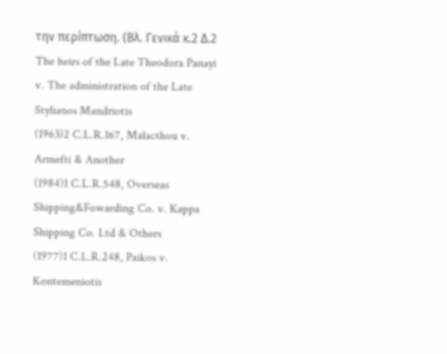την περίπτωση. (Βλ. Γενικά κ.2 Δ.2 The heirs of the Late Theodora Panayi v. The administration of the Late Stylianos Mandriotis
(1963)2 C.L.R.167, Malacthou v. Armefti & Another
(1984)1 C.L.R.548, Overseas Shipping&Fowarding Co. v. Kappa Shipping Co. Ltd & Others
(1977)1 C.L.R.248, Paikos v. Kontemeniotis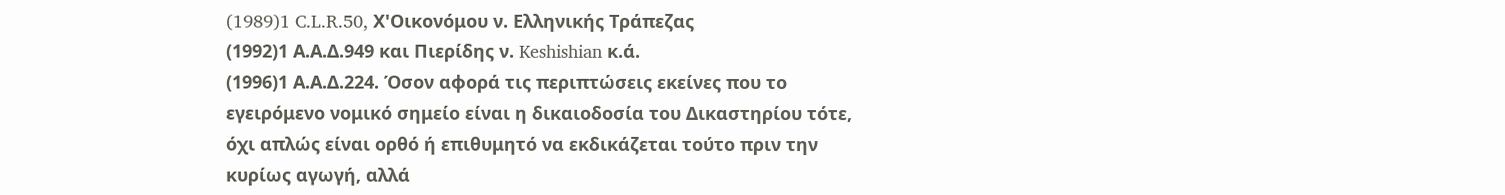(1989)1 C.L.R.50, Χ'Οικονόμου ν. Ελληνικής Τράπεζας
(1992)1 Α.Α.Δ.949 και Πιερίδης ν. Keshishian κ.ά.
(1996)1 Α.Α.Δ.224. Όσον αφορά τις περιπτώσεις εκείνες που το εγειρόμενο νομικό σημείο είναι η δικαιοδοσία του Δικαστηρίου τότε, όχι απλώς είναι ορθό ή επιθυμητό να εκδικάζεται τούτο πριν την κυρίως αγωγή, αλλά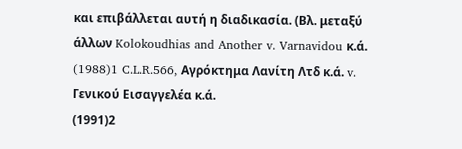και επιβάλλεται αυτή η διαδικασία. (Βλ. μεταξύ άλλων Kolokoudhias and Another v. Varnavidou κ.ά.
(1988)1 C.L.R.566, Αγρόκτημα Λανίτη Λτδ κ.ά. v. Γενικού Εισαγγελέα κ.ά.
(1991)2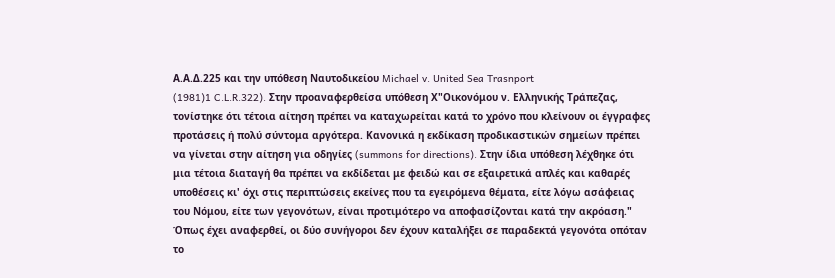Α.Α.Δ.225 και την υπόθεση Ναυτοδικείου Michael v. United Sea Trasnport
(1981)1 C.L.R.322). Στην προαναφερθείσα υπόθεση Χ"Oικονόμου ν. Ελληνικής Τράπεζας, τονίστηκε ότι τέτοια αίτηση πρέπει να καταχωρείται κατά το χρόνο που κλείνουν οι έγγραφες προτάσεις ή πολύ σύντομα αργότερα. Κανονικά η εκδίκαση προδικαστικών σημείων πρέπει να γίνεται στην αίτηση για οδηγίες (summons for directions). Στην ίδια υπόθεση λέχθηκε ότι μια τέτοια διαταγή θα πρέπει να εκδίδεται με φειδώ και σε εξαιρετικά απλές και καθαρές υποθέσεις κι' όχι στις περιπτώσεις εκείνες που τα εγειρόμενα θέματα, είτε λόγω ασάφειας του Νόμου, είτε των γεγονότων, είναι προτιμότερο να αποφασίζονται κατά την ακρόαση." Όπως έχει αναφερθεί, οι δύο συνήγοροι δεν έχουν καταλήξει σε παραδεκτά γεγονότα οπόταν το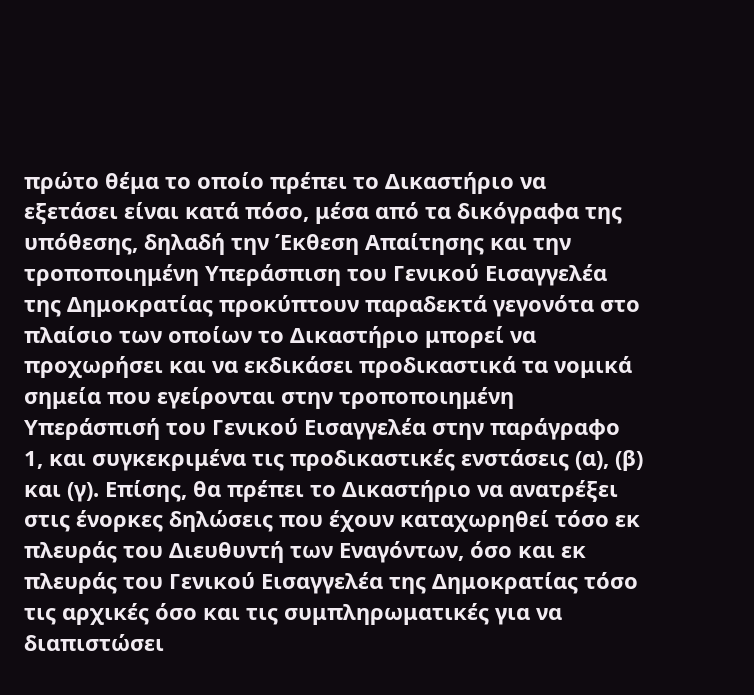πρώτο θέμα το οποίο πρέπει το Δικαστήριο να εξετάσει είναι κατά πόσο, μέσα από τα δικόγραφα της υπόθεσης, δηλαδή την Έκθεση Απαίτησης και την τροποποιημένη Υπεράσπιση του Γενικού Εισαγγελέα της Δημοκρατίας προκύπτουν παραδεκτά γεγονότα στο πλαίσιο των οποίων το Δικαστήριο μπορεί να προχωρήσει και να εκδικάσει προδικαστικά τα νομικά σημεία που εγείρονται στην τροποποιημένη Υπεράσπισή του Γενικού Εισαγγελέα στην παράγραφο 1, και συγκεκριμένα τις προδικαστικές ενστάσεις (α), (β) και (γ). Επίσης, θα πρέπει το Δικαστήριο να ανατρέξει στις ένορκες δηλώσεις που έχουν καταχωρηθεί τόσο εκ πλευράς του Διευθυντή των Εναγόντων, όσο και εκ πλευράς του Γενικού Εισαγγελέα της Δημοκρατίας τόσο τις αρχικές όσο και τις συμπληρωματικές για να διαπιστώσει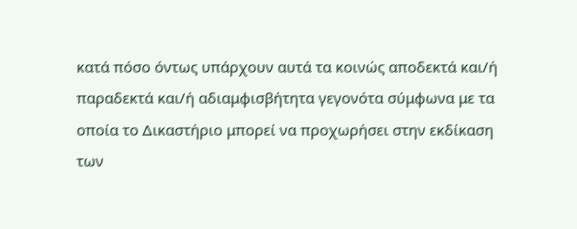κατά πόσο όντως υπάρχουν αυτά τα κοινώς αποδεκτά και/ή παραδεκτά και/ή αδιαμφισβήτητα γεγονότα σύμφωνα με τα οποία το Δικαστήριο μπορεί να προχωρήσει στην εκδίκαση των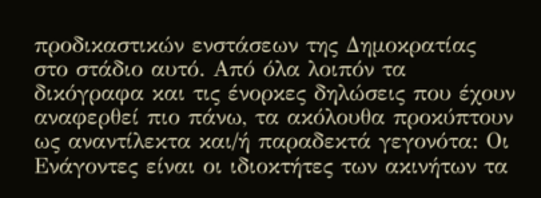προδικαστικών ενστάσεων της Δημοκρατίας στο στάδιο αυτό. Από όλα λοιπόν τα δικόγραφα και τις ένορκες δηλώσεις που έχουν αναφερθεί πιο πάνω, τα ακόλουθα προκύπτουν ως αναντίλεκτα και/ή παραδεκτά γεγονότα: Οι Ενάγοντες είναι οι ιδιοκτήτες των ακινήτων τα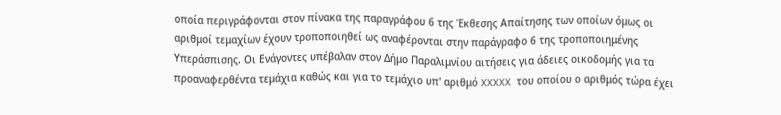οποία περιγράφονται στον πίνακα της παραγράφου 6 της Έκθεσης Απαίτησης των οποίων όμως οι αριθμοί τεμαχίων έχουν τροποποιηθεί ως αναφέρονται στην παράγραφο 6 της τροποποιημένης Υπεράσπισης. Οι Ενάγοντες υπέβαλαν στον Δήμο Παραλιμνίου αιτήσεις για άδειες οικοδομής για τα προαναφερθέντα τεμάχια καθώς και για το τεμάχιο υπ' αριθμό XXXXX του οποίου ο αριθμός τώρα έχει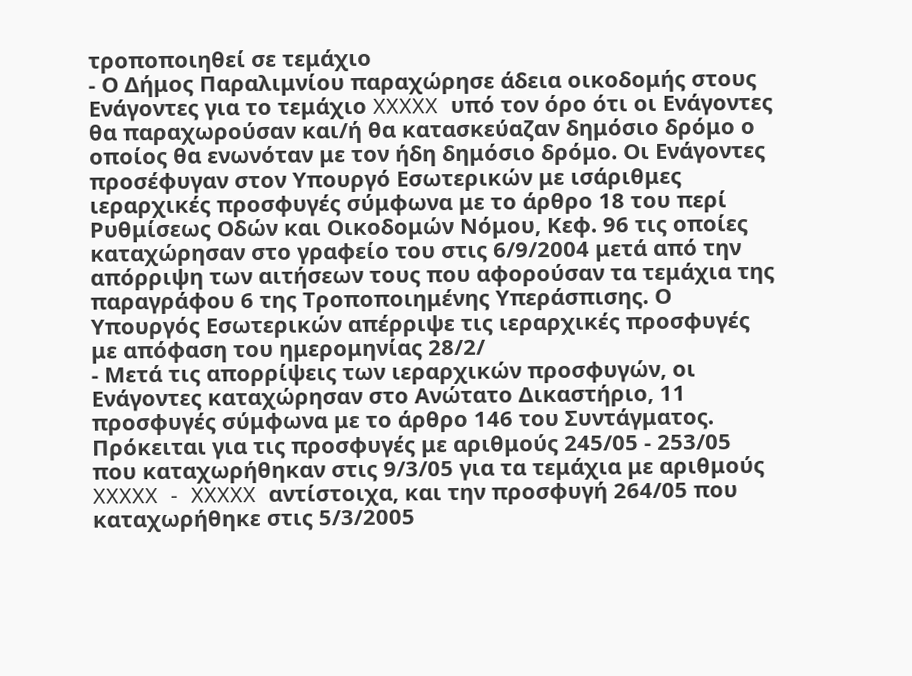τροποποιηθεί σε τεμάχιο
- Ο Δήμος Παραλιμνίου παραχώρησε άδεια οικοδομής στους Ενάγοντες για το τεμάχιο XXXXX υπό τον όρο ότι οι Ενάγοντες θα παραχωρούσαν και/ή θα κατασκεύαζαν δημόσιο δρόμο ο οποίος θα ενωνόταν με τον ήδη δημόσιο δρόμο. Οι Ενάγοντες προσέφυγαν στον Υπουργό Εσωτερικών με ισάριθμες ιεραρχικές προσφυγές σύμφωνα με το άρθρο 18 του περί Ρυθμίσεως Οδών και Οικοδομών Νόμου, Κεφ. 96 τις οποίες καταχώρησαν στο γραφείο του στις 6/9/2004 μετά από την απόρριψη των αιτήσεων τους που αφορούσαν τα τεμάχια της παραγράφου 6 της Τροποποιημένης Υπεράσπισης. Ο Υπουργός Εσωτερικών απέρριψε τις ιεραρχικές προσφυγές με απόφαση του ημερομηνίας 28/2/
- Μετά τις απορρίψεις των ιεραρχικών προσφυγών, οι Ενάγοντες καταχώρησαν στο Ανώτατο Δικαστήριο, 11 προσφυγές σύμφωνα με το άρθρο 146 του Συντάγματος. Πρόκειται για τις προσφυγές με αριθμούς 245/05 - 253/05 που καταχωρήθηκαν στις 9/3/05 για τα τεμάχια με αριθμούς XXXXX ‑ XXXXX αντίστοιχα, και την προσφυγή 264/05 που καταχωρήθηκε στις 5/3/2005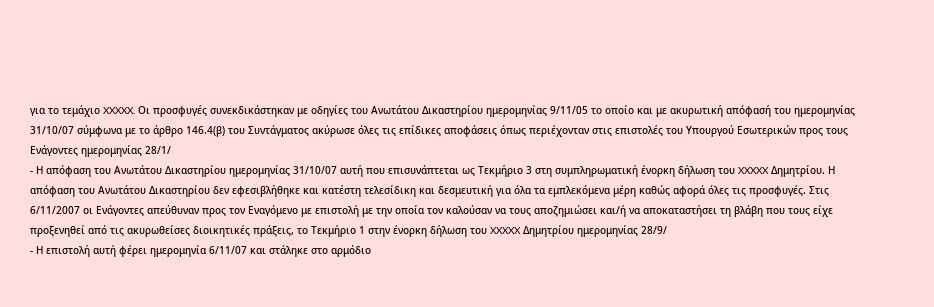για το τεμάχιο XXXXX. Οι προσφυγές συνεκδικάστηκαν με οδηγίες του Ανωτάτου Δικαστηρίου ημερομηνίας 9/11/05 το οποίο και με ακυρωτική απόφασή του ημερομηνίας 31/10/07 σύμφωνα με το άρθρο 146.4(β) του Συντάγματος ακύρωσε όλες τις επίδικες αποφάσεις όπως περιέχονταν στις επιστολές του Υπουργού Εσωτερικών προς τους Ενάγοντες ημερομηνίας 28/1/
- Η απόφαση του Ανωτάτου Δικαστηρίου ημερομηνίας 31/10/07 αυτή που επισυνάπτεται ως Τεκμήριο 3 στη συμπληρωματική ένορκη δήλωση του XXXXX Δημητρίου. Η απόφαση του Ανωτάτου Δικαστηρίου δεν εφεσιβλήθηκε και κατέστη τελεσίδικη και δεσμευτική για όλα τα εμπλεκόμενα μέρη καθώς αφορά όλες τις προσφυγές. Στις 6/11/2007 οι Ενάγοντες απεύθυναν προς τον Εναγόμενο με επιστολή με την οποία τον καλούσαν να τους αποζημιώσει και/ή να αποκαταστήσει τη βλάβη που τους είχε προξενηθεί από τις ακυρωθείσες διοικητικές πράξεις, το Τεκμήριο 1 στην ένορκη δήλωση του XXXXX Δημητρίου ημερομηνίας 28/9/
- Η επιστολή αυτή φέρει ημερομηνία 6/11/07 και στάληκε στο αρμόδιο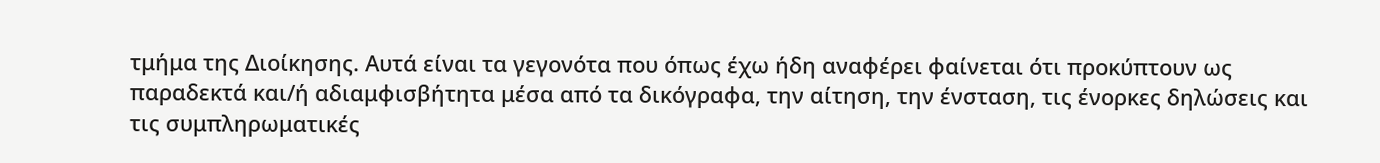τμήμα της Διοίκησης. Αυτά είναι τα γεγονότα που όπως έχω ήδη αναφέρει φαίνεται ότι προκύπτουν ως παραδεκτά και/ή αδιαμφισβήτητα μέσα από τα δικόγραφα, την αίτηση, την ένσταση, τις ένορκες δηλώσεις και τις συμπληρωματικές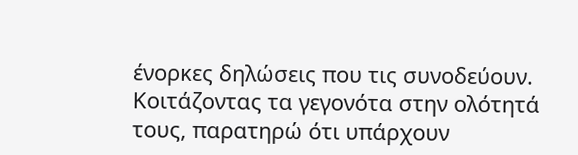ένορκες δηλώσεις που τις συνοδεύουν. Κοιτάζοντας τα γεγονότα στην ολότητά τους, παρατηρώ ότι υπάρχουν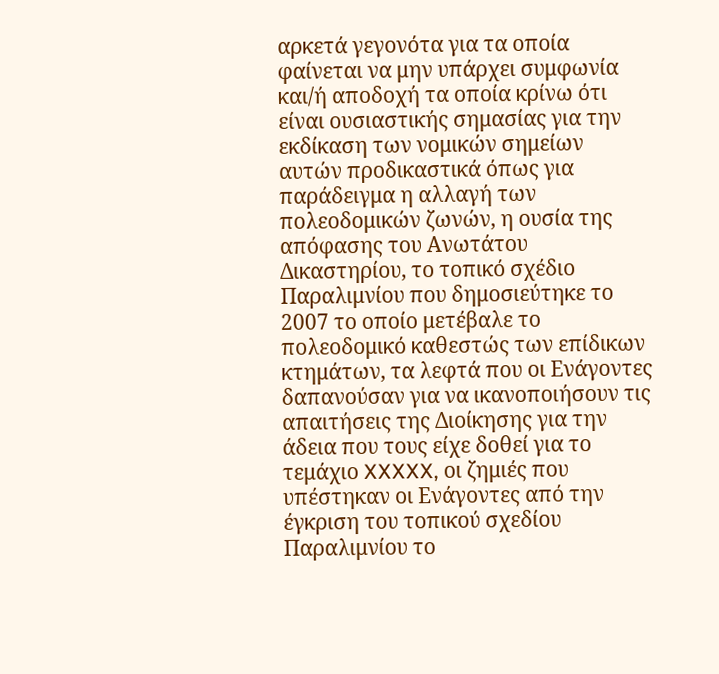αρκετά γεγονότα για τα οποία φαίνεται να μην υπάρχει συμφωνία και/ή αποδοχή τα οποία κρίνω ότι είναι ουσιαστικής σημασίας για την εκδίκαση των νομικών σημείων αυτών προδικαστικά όπως για παράδειγμα η αλλαγή των πολεοδομικών ζωνών, η ουσία της απόφασης του Ανωτάτου Δικαστηρίου, το τοπικό σχέδιο Παραλιμνίου που δημοσιεύτηκε το 2007 το οποίο μετέβαλε το πολεοδομικό καθεστώς των επίδικων κτημάτων, τα λεφτά που οι Ενάγοντες δαπανούσαν για να ικανοποιήσουν τις απαιτήσεις της Διοίκησης για την άδεια που τους είχε δοθεί για το τεμάχιο XXXXX, οι ζημιές που υπέστηκαν οι Ενάγοντες από την έγκριση του τοπικού σχεδίου Παραλιμνίου το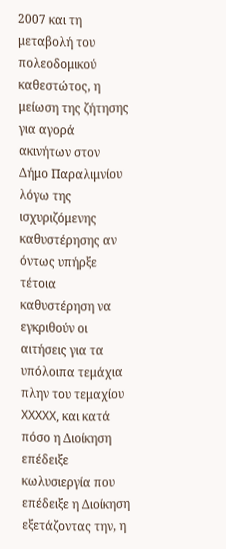2007 και τη μεταβολή του πολεοδομικού καθεστώτος, η μείωση της ζήτησης για αγορά ακινήτων στον Δήμο Παραλιμνίου λόγω της ισχυριζόμενης καθυστέρησης αν όντως υπήρξε τέτοια καθυστέρηση να εγκριθούν οι αιτήσεις για τα υπόλοιπα τεμάχια πλην του τεμαχίου XXXXX, και κατά πόσο η Διοίκηση επέδειξε κωλυσιεργία που επέδειξε η Διοίκηση εξετάζοντας την, η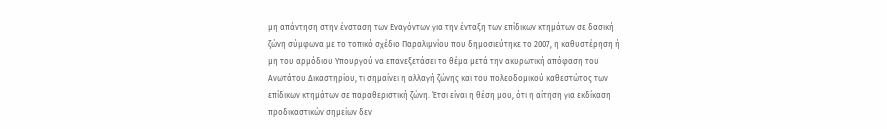μη απάντηση στην ένσταση των Εναγόντων για την ένταξη των επίδικων κτημάτων σε δασική ζώνη σύμφωνα με το τοπικό σχέδιο Παραλιμνίου που δημοσιεύτηκε το 2007, η καθυστέρηση ή μη του αρμόδιου Υπουργού να επανεξετάσει το θέμα μετά την ακυρωτική απόφαση του Ανωτάτου Δικαστηρίου, τι σημαίνει η αλλαγή ζώνης και του πολεοδομικού καθεστώτος των επίδικων κτημάτων σε παραθεριστική ζώνη. Έτσι είναι η θέση μου, ότι η αίτηση για εκδίκαση προδικαστικών σημείων δεν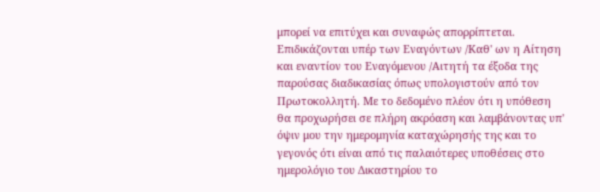μπορεί να επιτύχει και συναφώς απορρίπτεται. Επιδικάζονται υπέρ των Εναγόντων /Καθ' ων η Αίτηση και εναντίον του Εναγόμενου /Αιτητή τα έξοδα της παρούσας διαδικασίας όπως υπολογιστούν από τον Πρωτοκολλητή. Με το δεδομένο πλέον ότι η υπόθεση θα προχωρήσει σε πλήρη ακρόαση και λαμβάνοντας υπ' όψιν μου την ημερομηνία καταχώρησής της και το γεγονός ότι είναι από τις παλαιότερες υποθέσεις στο ημερολόγιο του Δικαστηρίου το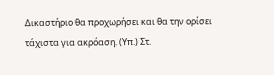Δικαστήριο θα προχωρήσει και θα την ορίσει τάχιστα για ακρόαση. (Υπ.) Στ.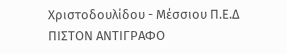Χριστοδουλίδου - Μέσσιου Π.Ε.Δ ΠΙΣΤΟΝ ΑΝΤΙΓΡΑΦΟ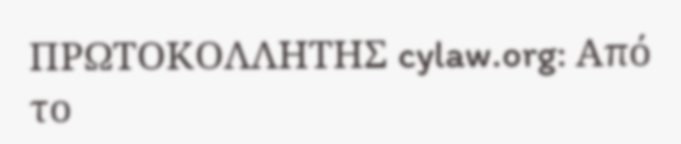ΠΡΩΤΟΚΟΛΛΗΤΗΣ cylaw.org: Από το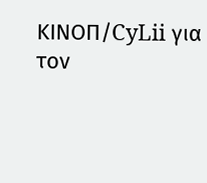ΚΙΝOΠ/CyLii για τον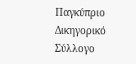Παγκύπριο Δικηγορικό Σύλλογο